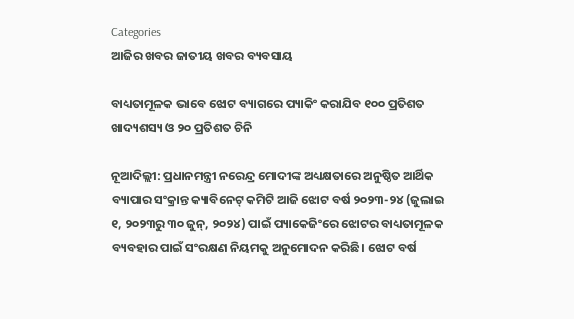Categories
ଆଜିର ଖବର ଜାତୀୟ ଖବର ବ୍ୟବସାୟ

ବାଧ୍ୟତାମୂଳକ ଭାବେ ଝୋଟ ବ୍ୟାଗରେ ପ୍ୟାକିଂ କରାଯିବ ୧୦୦ ପ୍ରତିଶତ ଖାଦ୍ୟଶସ୍ୟ ଓ ୨୦ ପ୍ରତିଶତ ଚିନି

ନୂଆଦିଲ୍ଲୀ: ପ୍ରଧାନମନ୍ତ୍ରୀ ନରେନ୍ଦ୍ର ମୋଦୀଙ୍କ ଅଧ୍ୟକ୍ଷତାରେ ଅନୁଷ୍ଠିତ ଆର୍ଥିକ ବ୍ୟାପାର ସଂକ୍ରାନ୍ତ କ୍ୟାବିନେଟ୍ କମିଟି ଆଜି ଝୋଟ ବର୍ଷ ୨୦୨୩-୨୪ (ଜୁଲାଇ ୧, ୨୦୨୩ରୁ ୩୦ ଜୁନ୍, ୨୦୨୪) ପାଇଁ ପ୍ୟାକେଜିଂରେ ଝୋଟର ବାଧ୍ୟତାମୂଳକ ବ୍ୟବହାର ପାଇଁ ସଂରକ୍ଷଣ ନିୟମକୁ ଅନୁମୋଦନ କରିଛି। ଝୋଟ ବର୍ଷ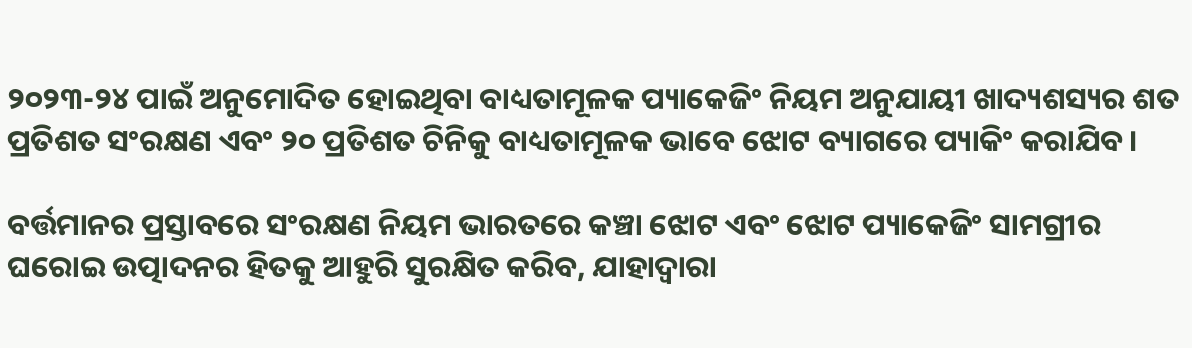୨୦୨୩-୨୪ ପାଇଁ ଅନୁମୋଦିତ ହୋଇଥିବା ବାଧ୍ୟତାମୂଳକ ପ୍ୟାକେଜିଂ ନିୟମ ଅନୁଯାୟୀ ଖାଦ୍ୟଶସ୍ୟର ଶତ ପ୍ରତିଶତ ସଂରକ୍ଷଣ ଏବଂ ୨୦ ପ୍ରତିଶତ ଚିନିକୁ ବାଧ୍ୟତାମୂଳକ ଭାବେ ଝୋଟ ବ୍ୟାଗରେ ପ୍ୟାକିଂ କରାଯିବ।

ବର୍ତ୍ତମାନର ପ୍ରସ୍ତାବରେ ସଂରକ୍ଷଣ ନିୟମ ଭାରତରେ କଞ୍ଚା ଝୋଟ ଏବଂ ଝୋଟ ପ୍ୟାକେଜିଂ ସାମଗ୍ରୀର ଘରୋଇ ଉତ୍ପାଦନର ହିତକୁ ଆହୁରି ସୁରକ୍ଷିତ କରିବ, ଯାହାଦ୍ୱାରା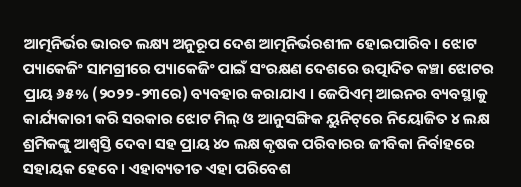ଆତ୍ମନିର୍ଭର ଭାରତ ଲକ୍ଷ୍ୟ ଅନୁରୂପ ଦେଶ ଆତ୍ମନିର୍ଭରଶୀଳ ହୋଇପାରିବ। ଝୋଟ ପ୍ୟାକେଜିଂ ସାମଗ୍ରୀରେ ପ୍ୟାକେଜିଂ ପାଇଁ ସଂରକ୍ଷଣ ଦେଶରେ ଉତ୍ପାଦିତ କଞ୍ଚା ଝୋଟର ପ୍ରାୟ ୬୫% (୨୦୨୨-୨୩ରେ) ବ୍ୟବହାର କରାଯାଏ । ଜେପିଏମ୍ ଆଇନର ବ୍ୟବସ୍ଥାକୁ କାର୍ଯ୍ୟକାରୀ କରି ସରକାର ଝୋଟ ମିଲ୍ ଓ ଆନୁସଙ୍ଗିକ ୟୁନିଟ୍‌ରେ ନିୟୋଜିତ ୪ ଲକ୍ଷ ଶ୍ରମିକଙ୍କୁ ଆଶ୍ୱସ୍ତି ଦେବା ସହ ପ୍ରାୟ ୪୦ ଲକ୍ଷ କୃଷକ ପରିବାରର ଜୀବିକା ନିର୍ବାହରେ ସହାୟକ ହେବେ। ଏହାବ୍ୟତୀତ ଏହା ପରିବେଶ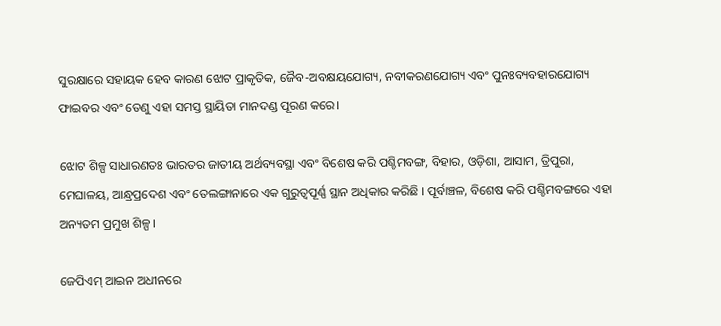ସୁରକ୍ଷାରେ ସହାୟକ ହେବ କାରଣ ଝୋଟ ପ୍ରାକୃତିକ, ଜୈବ-ଅବକ୍ଷୟଯୋଗ୍ୟ, ନବୀକରଣଯୋଗ୍ୟ ଏବଂ ପୁନଃବ୍ୟବହାରଯୋଗ୍ୟ ଫାଇବର ଏବଂ ତେଣୁ ଏହା ସମସ୍ତ ସ୍ଥାୟିତା ମାନଦଣ୍ଡ ପୂରଣ କରେ।

ଝୋଟ ଶିଳ୍ପ ସାଧାରଣତଃ ଭାରତର ଜାତୀୟ ଅର୍ଥବ୍ୟବସ୍ଥା ଏବଂ ବିଶେଷ କରି ପଶ୍ଚିମବଙ୍ଗ, ବିହାର, ଓଡ଼ିଶା, ଆସାମ, ତ୍ରିପୁରା, ମେଘାଳୟ, ଆନ୍ଧ୍ରପ୍ରଦେଶ ଏବଂ ତେଲଙ୍ଗାନାରେ ଏକ ଗୁରୁତ୍ୱପୂର୍ଣ୍ଣ ସ୍ଥାନ ଅଧିକାର କରିଛି । ପୂର୍ବାଞ୍ଚଳ, ବିଶେଷ କରି ପଶ୍ଚିମବଙ୍ଗରେ ଏହା ଅନ୍ୟତମ ପ୍ରମୁଖ ଶିଳ୍ପ ।

ଜେପିଏମ୍ ଆଇନ ଅଧୀନରେ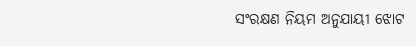ସଂରକ୍ଷଣ ନିୟମ ଅନୁଯାୟୀ ଝୋଟ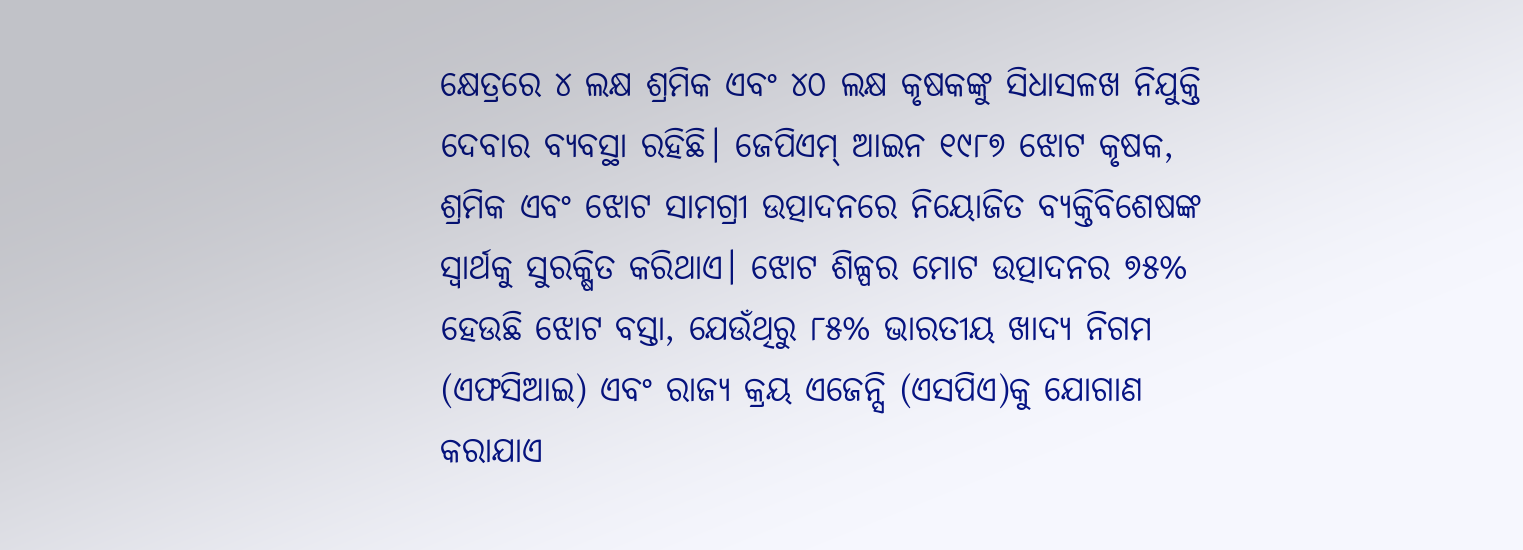କ୍ଷେତ୍ରରେ ୪ ଲକ୍ଷ ଶ୍ରମିକ ଏବଂ ୪୦ ଲକ୍ଷ କୃଷକଙ୍କୁ ସିଧାସଳଖ ନିଯୁକ୍ତି ଦେବାର ବ୍ୟବସ୍ଥା ରହିଛି। ଜେପିଏମ୍ ଆଇନ ୧୯୮୭ ଝୋଟ କୃଷକ, ଶ୍ରମିକ ଏବଂ ଝୋଟ ସାମଗ୍ରୀ ଉତ୍ପାଦନରେ ନିୟୋଜିତ ବ୍ୟକ୍ତିବିଶେଷଙ୍କ ସ୍ୱାର୍ଥକୁ ସୁରକ୍ଷିତ କରିଥାଏ। ଝୋଟ ଶିଳ୍ପର ମୋଟ ଉତ୍ପାଦନର ୭୫% ହେଉଛି ଝୋଟ ବସ୍ତା, ଯେଉଁଥିରୁ ୮୫% ଭାରତୀୟ ଖାଦ୍ୟ ନିଗମ (ଏଫସିଆଇ) ଏବଂ ରାଜ୍ୟ କ୍ରୟ ଏଜେନ୍ସି (ଏସପିଏ)କୁ ଯୋଗାଣ କରାଯାଏ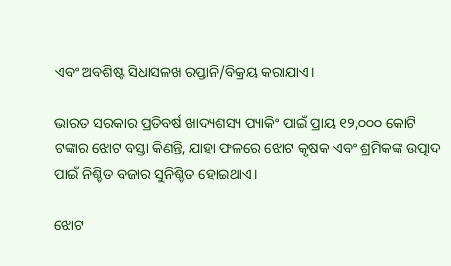ଏବଂ ଅବଶିଷ୍ଟ ସିଧାସଳଖ ରପ୍ତାନି/ବିକ୍ରୟ କରାଯାଏ।

ଭାରତ ସରକାର ପ୍ରତିବର୍ଷ ଖାଦ୍ୟଶସ୍ୟ ପ୍ୟାକିଂ ପାଇଁ ପ୍ରାୟ ୧୨,୦୦୦ କୋଟି ଟଙ୍କାର ଝୋଟ ବସ୍ତା କିଣନ୍ତି, ଯାହା ଫଳରେ ଝୋଟ କୃଷକ ଏବଂ ଶ୍ରମିକଙ୍କ ଉତ୍ପାଦ ପାଇଁ ନିଶ୍ଚିତ ବଜାର ସୁନିଶ୍ଚିତ ହୋଇଥାଏ।

ଝୋଟ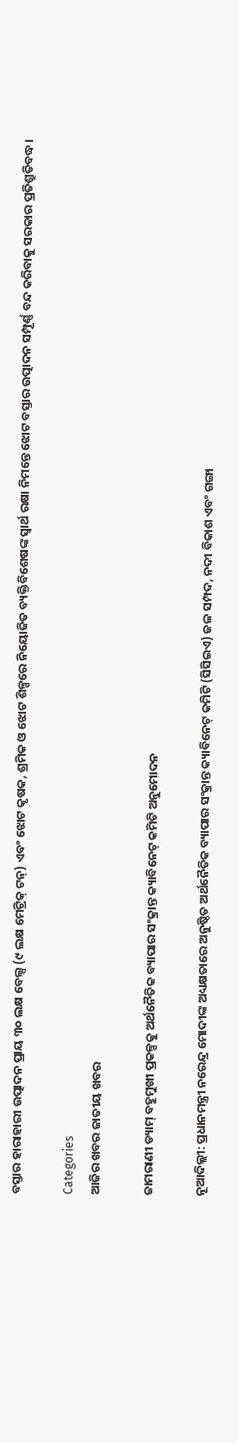ବସ୍ତାର ହାରାହାରୀ ଉତ୍ପାଦନ ପ୍ରାୟ ୩୦ ଲକ୍ଷ ବେଲ୍ସ (୯ ଲକ୍ଷ ମେଟ୍ରିକ୍ ଟନ୍) ଏବଂ ଝୋଟ କୃଷକ, ଶ୍ରମିକ ଓ ଝୋଟ ଶିଳ୍ପରେ ନିୟୋଜିତ ବ୍ୟକ୍ତିବିଶେଷଙ୍କ ସ୍ୱାର୍ଥ ରକ୍ଷା ନିମନ୍ତେ ଝୋଟ ବସ୍ତାର ଉତ୍ପାଦନ ସମ୍ପୂର୍ଣ୍ଣ ବନ୍ଦ କରିବାକୁ ସରକାର ପ୍ରତିଶ୍ରୁତିବଦ୍ଧ।

Categories
ଆଜିର ଖବର ଜାତୀୟ ଖବର

ଜାମରାଣୀ ଡ୍ୟାମ୍ ବହୁମୁଖୀ ପ୍ରକଳ୍ପକୁ ଅର୍ଥନୈତିକ ବ୍ୟାପାର ସଂକ୍ରାନ୍ତ କ୍ୟାବିନେଟ୍ କମିଟି ଅନୁମୋଦନ

ନୂଆଦିଲ୍ଲୀ: ପ୍ରଧାନମନ୍ତ୍ରୀ ନରେନ୍ଦ୍ର ମୋଦୀଙ୍କ ଅଧ୍ୟକ୍ଷତାରେ ଅନୁଷ୍ଠିତ ଅର୍ଥନୈତିକ ବ୍ୟାପାର ସଂକ୍ରାନ୍ତ କ୍ୟାବିନେଟ୍ କମିଟି (ସିସିଇଏ) ଜଳ ସମ୍ପଦ, ନଦୀ ବିକାଶ ଏବଂ ଗଙ୍ଗା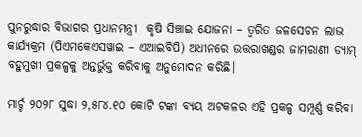ପୁନରୁଦ୍ଧାର ବିଭାଗର ପ୍ରଧାନମନ୍ତ୍ରୀ  କୃଷି ସିଞ୍ଚାଇ ଯୋଜନା – ତ୍ୱରିତ ଜଳସେଚନ ଲାଭ କାର୍ଯ୍ୟକ୍ରମ (ପିଏମକେଏସୱାଇ – ଏଆଇବିପି) ଅଧୀନରେ ଉତ୍ତରାଖଣ୍ଡର ଜାମରାଣୀ ଡ୍ୟାମ୍ ବହୁମୁଖୀ ପ୍ରକଳ୍ପକୁ ଅନ୍ତର୍ଭୁକ୍ତ କରିବାକୁ ଅନୁମୋଦନ କରିଛି।

ମାର୍ଚ୍ଚ ୨୦୨୮ ସୁଦ୍ଧା ୨,୫୮୪.୧୦ କୋଟି ଟଙ୍କା ବ୍ୟୟ ଅଟକଳର ଏହି ପ୍ରକଳ୍ପ ସମ୍ପୂର୍ଣ୍ଣ କରିବା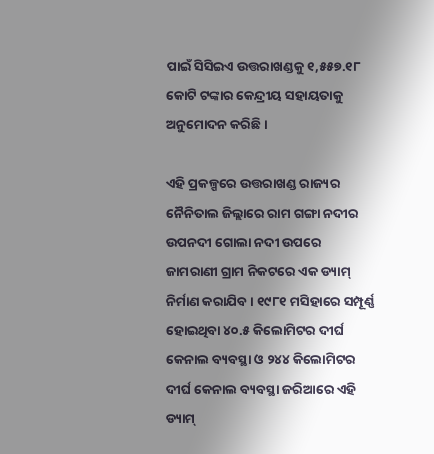ପାଇଁ ସିସିଇଏ ଉତ୍ତରାଖଣ୍ଡକୁ ୧,୫୫୭.୧୮ କୋଟି ଟଙ୍କାର କେନ୍ଦ୍ରୀୟ ସହାୟତାକୁ ଅନୁମୋଦନ କରିଛି ।

ଏହି ପ୍ରକଳ୍ପରେ ଉତ୍ତରାଖଣ୍ଡ ରାଜ୍ୟର ନୈନିତାଲ ଜିଲ୍ଲାରେ ରାମ ଗଙ୍ଗା ନଦୀର ଉପନଦୀ ଗୋଲା ନଦୀ ଉପରେ ଜାମରାଣୀ ଗ୍ରାମ ନିକଟରେ ଏକ ଡ୍ୟାମ୍ ନିର୍ମାଣ କରାଯିବ । ୧୯୮୧ ମସିହାରେ ସମ୍ପୂର୍ଣ୍ଣ ହୋଇଥିବା ୪୦.୫ କିଲୋମିଟର ଦୀର୍ଘ କେନାଲ ବ୍ୟବସ୍ଥା ଓ ୨୪୪ କିଲୋମିଟର ଦୀର୍ଘ କେନାଲ ବ୍ୟବସ୍ଥା ଜରିଆରେ ଏହି ଡ୍ୟାମ୍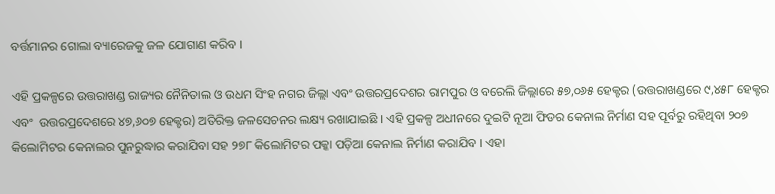ବର୍ତ୍ତମାନର ଗୋଲା ବ୍ୟାରେଜକୁ ଜଳ ଯୋଗାଣ କରିବ ।

ଏହି ପ୍ରକଳ୍ପରେ ଉତ୍ତରାଖଣ୍ଡ ରାଜ୍ୟର ନୈନିତାଲ ଓ ଉଧମ ସିଂହ ନଗର ଜିଲ୍ଲା ଏବଂ ଉତ୍ତରପ୍ରଦେଶର ରାମପୁର ଓ ବରେଲି ଜିଲ୍ଲାରେ ୫୭,୦୬୫ ହେକ୍ଟର (ଉତ୍ତରାଖଣ୍ଡରେ ୯,୪୫୮ ହେକ୍ଟର  ଏବଂ  ଉତ୍ତରପ୍ରଦେଶରେ ୪୭,୬୦୭ ହେକ୍ଟର) ଅତିରିକ୍ତ ଜଳସେଚନର ଲକ୍ଷ୍ୟ ରଖାଯାଇଛି । ଏହି ପ୍ରକଳ୍ପ ଅଧୀନରେ ଦୁଇଟି ନୂଆ ଫିଡର କେନାଲ ନିର୍ମାଣ ସହ ପୂର୍ବରୁ ରହିଥିବା ୨୦୭ କିଲୋମିଟର କେନାଲର ପୁନରୁଦ୍ଧାର କରାଯିବା ସହ ୨୭୮ କିଲୋମିଟର ପକ୍କା ପଡ଼ିଆ କେନାଲ ନିର୍ମାଣ କରାଯିବ । ଏହା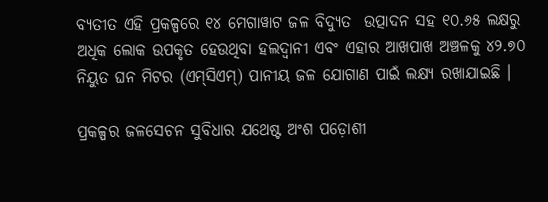ବ୍ୟତୀତ ଏହି ପ୍ରକଳ୍ପରେ ୧୪ ମେଗାୱାଟ ଜଳ ବିଦ୍ୟୁତ  ଉତ୍ପାଦନ ସହ ୧୦.୬୫ ଲକ୍ଷରୁ ଅଧିକ ଲୋକ ଉପକୃତ ହେଉଥିବା ହଲଦ୍ୱାନୀ ଏବଂ ଏହାର ଆଖପାଖ ଅଞ୍ଚଳକୁ ୪୨.୭୦ ନିୟୁତ ଘନ ମିଟର (ଏମ୍‌ସିଏମ୍‌) ପାନୀୟ ଜଳ ଯୋଗାଣ ପାଇଁ ଲକ୍ଷ୍ୟ ରଖାଯାଇଛି ।

ପ୍ରକଳ୍ପର ଜଳସେଚନ ସୁବିଧାର ଯଥେଷ୍ଟ ଅଂଶ ପଡ଼ୋଶୀ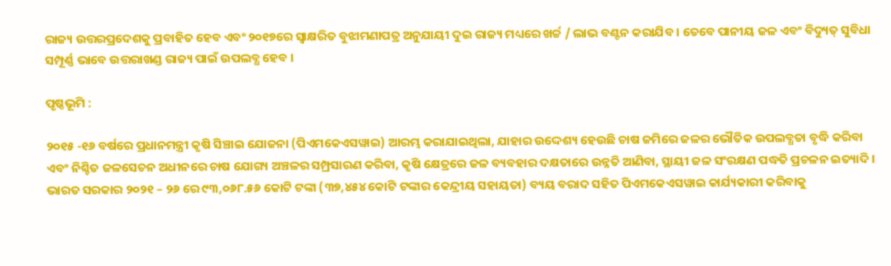ରାଜ୍ୟ ଉତ୍ତରପ୍ରଦେଶକୁ ପ୍ରବାହିତ ହେବ ଏବଂ ୨୦୧୭ରେ ସ୍ୱାକ୍ଷରିତ ବୁଝାମଣାପତ୍ର ଅନୁଯାୟୀ ଦୁଇ ରାଜ୍ୟ ମଧ୍ୟରେ ଖର୍ଚ୍ଚ / ଲାଭ ବଣ୍ଟନ କରାଯିବ । ତେବେ ପାନୀୟ ଜଳ ଏବଂ ବିଦ୍ୟୁତ୍ ସୁବିଧା ସମ୍ପୂର୍ଣ୍ଣ ଭାବେ ଉତ୍ତରାଖଣ୍ଡ ରାଜ୍ୟ ପାଇଁ ଉପଲବ୍ଧ ହେବ ।

ପୃଷ୍ଠଭୂମି :

୨୦୧୫ -୧୬ ବର୍ଷରେ ପ୍ରଧାନମନ୍ତ୍ରୀ କୃଷି ସିଞ୍ଚାଇ ଯୋଜନା (ପିଏମକେଏସୱାଇ) ଆରମ୍ଭ କରାଯାଇଥିଲା, ଯାହାର ଉଦ୍ଦେଶ୍ୟ ହେଉଛି ଚାଷ ଜମିରେ ଜଳର ଭୌତିକ ଉପଲବ୍ଧତା ବୃଦ୍ଧି କରିବା ଏବଂ ନିଶ୍ଚିତ ଜଳସେଚନ ଅଧୀନରେ ଚାଷ ଯୋଗ୍ୟ ଅଞ୍ଚଳର ସମ୍ପ୍ରସାରଣ କରିବା, କୃଷି କ୍ଷେତ୍ରରେ ଜଳ ବ୍ୟବହାର ଦକ୍ଷତାରେ ଉନ୍ନତି ଆଣିବା, ସ୍ଥାୟୀ ଜଳ ସଂରକ୍ଷଣ ପଦ୍ଧତି ପ୍ରଚଳନ ଇତ୍ୟାଦି । ଭାରତ ସରକାର ୨୦୨୧ – ୨୬ ରେ ୯୩,୦୬୮.୫୬ କୋଟି ଟଙ୍କା (୩୭,୪୫୪ କୋଟି ଟଙ୍କାର କେନ୍ଦ୍ରୀୟ ସହାୟତା) ବ୍ୟୟ ବରାଦ ସହିତ ପିଏମକେଏସୱାଇ କାର୍ଯ୍ୟକାରୀ କରିବାକୁ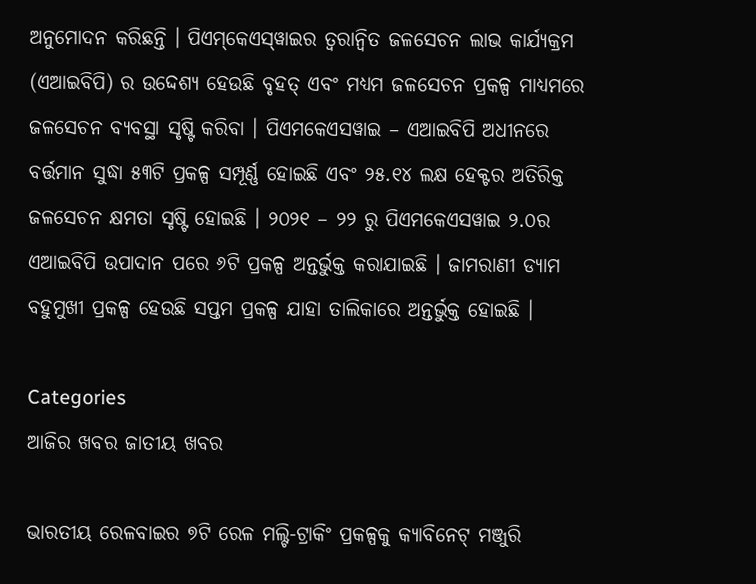ଅନୁମୋଦନ କରିଛନ୍ତି । ପିଏମ୍‌କେଏସ୍‌ୱାଇର ତ୍ୱରାନ୍ୱିତ ଜଳସେଚନ ଲାଭ କାର୍ଯ୍ୟକ୍ରମ (ଏଆଇବିପି) ର ଉଦ୍ଦେଶ୍ୟ ହେଉଛି ବୃହତ୍ ଏବଂ ମଧ୍ୟମ ଜଳସେଚନ ପ୍ରକଳ୍ପ ମାଧ୍ୟମରେ ଜଳସେଚନ ବ୍ୟବସ୍ଥା ସୃଷ୍ଟି କରିବା । ପିଏମକେଏସୱାଇ – ଏଆଇବିପି ଅଧୀନରେ ବର୍ତ୍ତମାନ ସୁଦ୍ଧା ୫୩ଟି ପ୍ରକଳ୍ପ ସମ୍ପୂର୍ଣ୍ଣ ହୋଇଛି ଏବଂ ୨୫.୧୪ ଲକ୍ଷ ହେକ୍ଟର ଅତିରିକ୍ତ ଜଳସେଚନ କ୍ଷମତା ସୃଷ୍ଟି ହୋଇଛି । ୨୦୨୧ – ୨୨ ରୁ ପିଏମକେଏସୱାଇ ୨.୦ର ଏଆଇବିପି ଉପାଦାନ ପରେ ୬ଟି ପ୍ରକଳ୍ପ ଅନ୍ତର୍ଭୁକ୍ତ କରାଯାଇଛି । ଜାମରାଣୀ ଡ୍ୟାମ ବହୁମୁଖୀ ପ୍ରକଳ୍ପ ହେଉଛି ସପ୍ତମ ପ୍ରକଳ୍ପ ଯାହା ତାଲିକାରେ ଅନ୍ତର୍ଭୁକ୍ତ ହୋଇଛି ।

Categories
ଆଜିର ଖବର ଜାତୀୟ ଖବର

ଭାରତୀୟ ରେଳବାଇର ୭ଟି ରେଳ ମଲ୍ଟି-ଟ୍ରାକିଂ ପ୍ରକଳ୍ପକୁ କ୍ୟାବିନେଟ୍ ମଞ୍ଜୁରି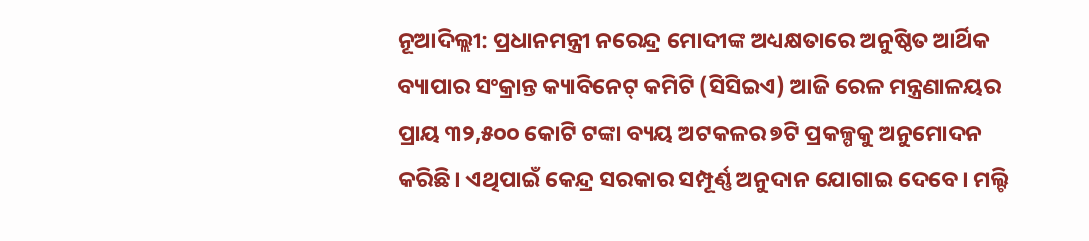ନୂଆଦିଲ୍ଲୀ: ପ୍ରଧାନମନ୍ତ୍ରୀ ନରେନ୍ଦ୍ର ମୋଦୀଙ୍କ ଅଧ୍ୟକ୍ଷତାରେ ଅନୁଷ୍ଠିତ ଆର୍ଥିକ ବ୍ୟାପାର ସଂକ୍ରାନ୍ତ କ୍ୟାବିନେଟ୍ କମିଟି (ସିସିଇଏ) ଆଜି ରେଳ ମନ୍ତ୍ରଣାଳୟର ପ୍ରାୟ ୩୨,୫୦୦ କୋଟି ଟଙ୍କା ବ୍ୟୟ ଅଟକଳର ୭ଟି ପ୍ରକଳ୍ପକୁ ଅନୁମୋଦନ କରିଛି। ଏଥିପାଇଁ କେନ୍ଦ୍ର ସରକାର ସମ୍ପୂର୍ଣ୍ଣ ଅନୁଦାନ ଯୋଗାଇ ଦେବେ। ମଲ୍ଟି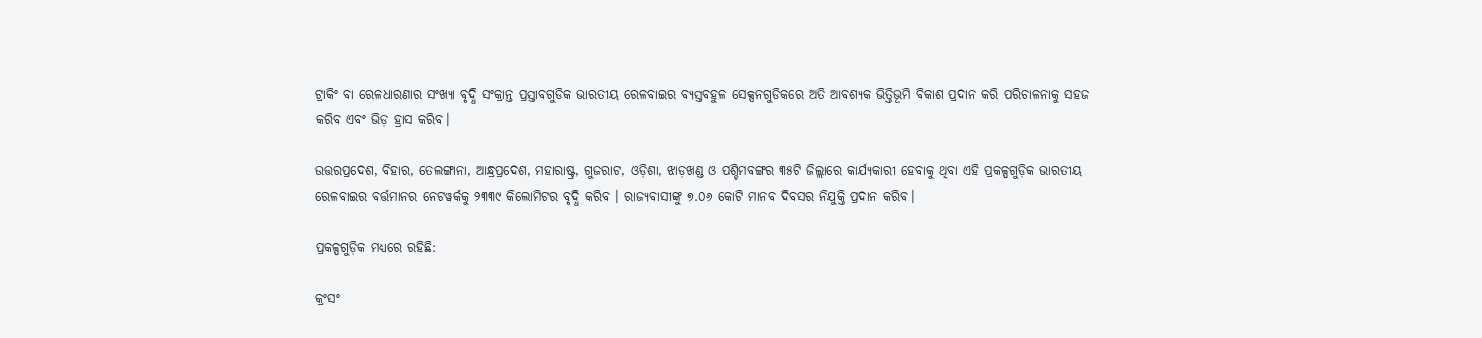ଟ୍ରାକିଂ ବା ରେଳଧାରଣାର ସଂଖ୍ୟା ବୃଦ୍ଧି ସଂକ୍ରାନ୍ତ ପ୍ରସ୍ତାବଗୁଡିକ ଭାରତୀୟ ରେଳବାଇର ବ୍ୟସ୍ତବହୁଳ ସେକ୍ସନଗୁଡିକରେ ଅତି ଆବଶ୍ୟକ ଭିତ୍ତିଭୂମି ବିକାଶ ପ୍ରଦାନ କରି ପରିଚାଳନାକୁ ସହଜ କରିବ ଏବଂ ଭିଡ଼ ହ୍ରାସ କରିବ।

ଉତ୍ତରପ୍ରଦେଶ, ବିହାର, ତେଲଙ୍ଗାନା, ଆନ୍ଧ୍ରପ୍ରଦେଶ, ମହାରାଷ୍ଟ୍ର, ଗୁଜରାଟ, ଓଡ଼ିଶା, ଝାଡ଼ଖଣ୍ଡ ଓ ପଶ୍ଚିମବଙ୍ଗର ୩୫ଟି ଜିଲ୍ଲାରେ କାର୍ଯ୍ୟକାରୀ ହେବାକୁ ଥିବା ଏହି ପ୍ରକଳ୍ପଗୁଡ଼ିକ ଭାରତୀୟ ରେଳବାଇର ବର୍ତ୍ତମାନର ନେଟୱର୍କକୁ ୨୩୩୯ କିଲୋମିଟର ବୃଦ୍ଧି କରିବ । ରାଜ୍ୟବାସୀଙ୍କୁ ୭.୦୬ କୋଟି ମାନବ ଦିବସର ନିଯୁକ୍ତି ପ୍ରଦାନ କରିବ।

ପ୍ରକଳ୍ପଗୁଡ଼ିକ ମଧ୍ୟରେ ରହିଛି:

କ୍ରଂସଂ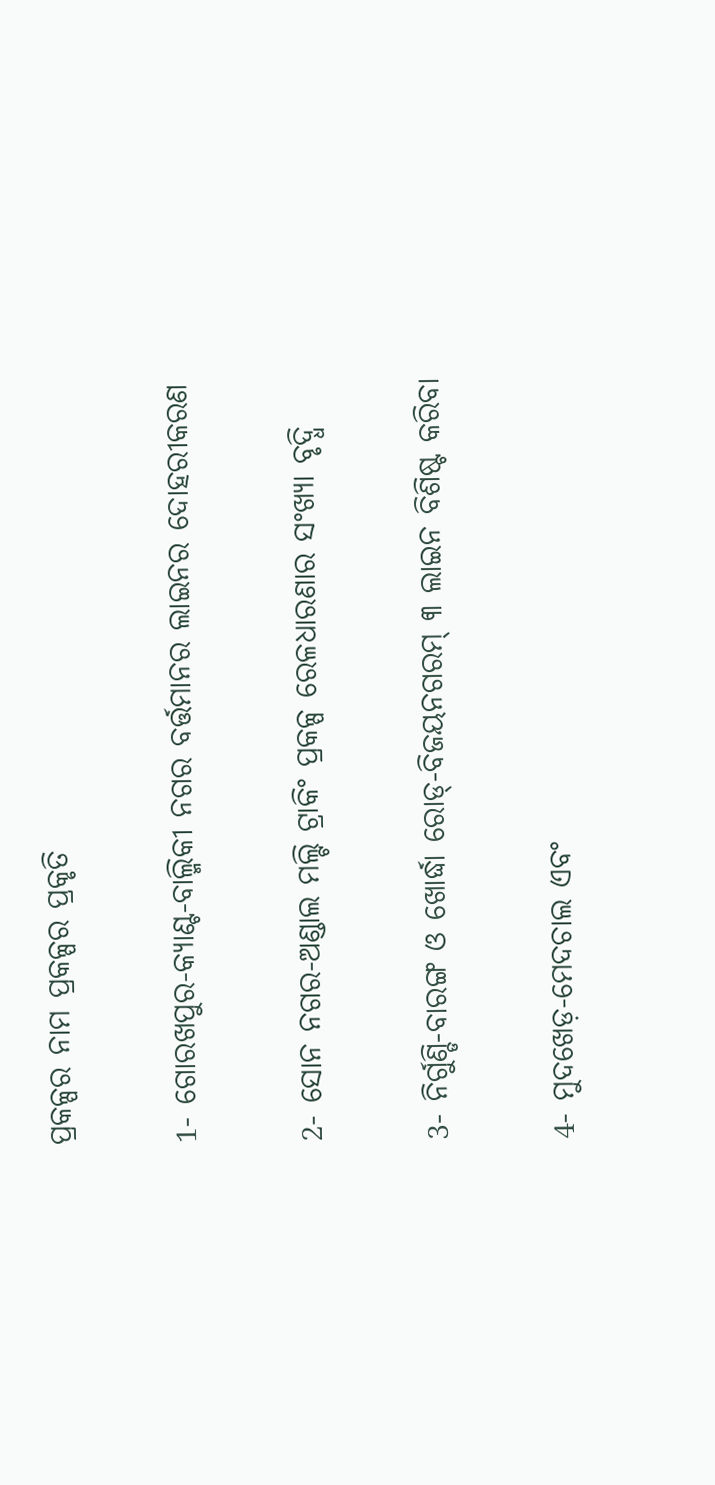ପ୍ରକଳ୍ପର ନାମ ପ୍ରକଳ୍ପର ପ୍ରକୃତି

1- ଗୋରଖପୁର-କ୍ୟାଣ୍ଟ-ବାଲ୍ମିକୀ ନଗର ବର୍ତ୍ତମାନର ଲାଇନର ଦୋହରୀକରଣ

2- ସୋନ ନଗର-ଅଣ୍ଡାଲ ମଲ୍ଟି ଟ୍ରାକିଂ ପ୍ରକଳ୍ପ ରେଳଧାରଣାର ସଂଖ୍ୟା ବୃଦ୍ଧି

3- ନିର୍ଗୁଣ୍ଡି-ବାରଙ୍ଗ ଓ ଖୋର୍ଦ୍ଧା ରୋଡ୍-ବିଜୟନଗରମ୍ ୩ ଲାଇନ ବିଶିଷ୍ଟ କରିବା

4- ମୁଦଖେଡ଼-ମେଦଚାଲ ଏବଂ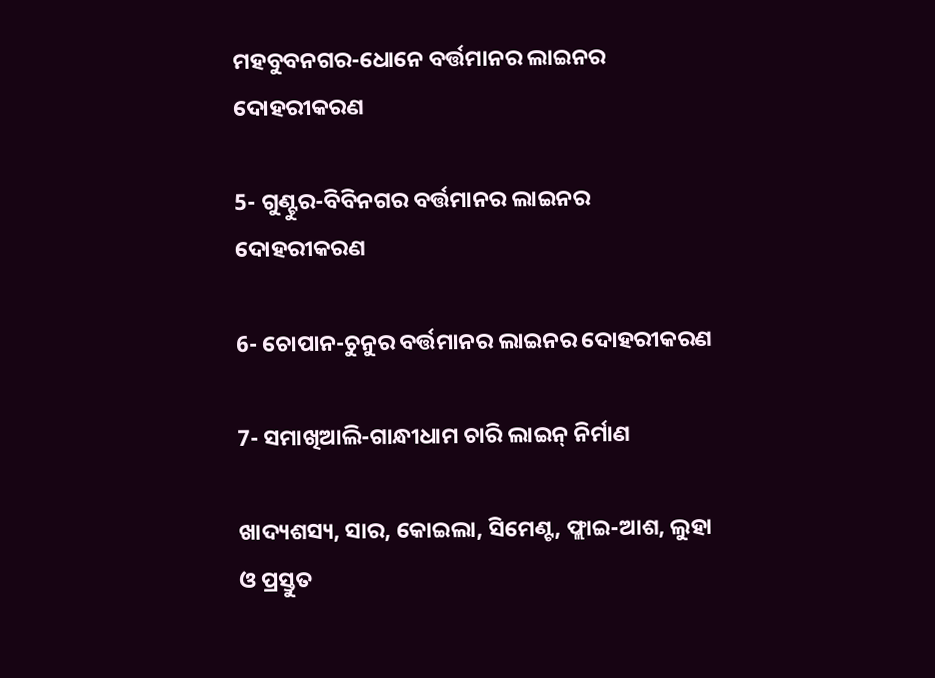ମହବୁବନଗର-ଧୋନେ ବର୍ତ୍ତମାନର ଲାଇନର ଦୋହରୀକରଣ

5- ଗୁଣ୍ଟୁର-ବିବିନଗର ବର୍ତ୍ତମାନର ଲାଇନର ଦୋହରୀକରଣ

6- ଚୋପାନ-ଚୁନୁର ବର୍ତ୍ତମାନର ଲାଇନର ଦୋହରୀକରଣ

7- ସମାଖିଆଲି-ଗାନ୍ଧୀଧାମ ଚାରି ଲାଇନ୍‌ ନିର୍ମାଣ

ଖାଦ୍ୟଶସ୍ୟ, ସାର, କୋଇଲା, ସିମେଣ୍ଟ, ଫ୍ଲାଇ-ଆଶ, ଲୁହା ଓ ପ୍ରସ୍ତୁତ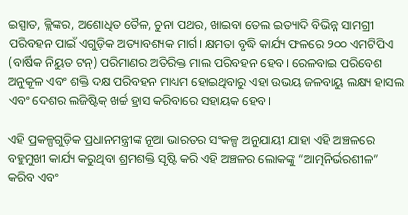ଇସ୍ପାତ, କ୍ଲିଙ୍କର, ଅଶୋଧିତ ତୈଳ, ଚୁନା ପଥର, ଖାଇବା ତେଲ ଇତ୍ୟାଦି ବିଭିନ୍ନ ସାମଗ୍ରୀ ପରିବହନ ପାଇଁ ଏଗୁଡ଼ିକ ଅତ୍ୟାବଶ୍ୟକ ମାର୍ଗ। କ୍ଷମତା ବୃଦ୍ଧି କାର୍ଯ୍ୟ ଫଳରେ ୨୦୦ ଏମଟିପିଏ (ବାର୍ଷିକ ନିୟୁତ ଟନ୍) ପରିମାଣର ଅତିରିକ୍ତ ମାଲ ପରିବହନ ହେବ। ରେଳବାଇ ପରିବେଶ ଅନୁକୂଳ ଏବଂ ଶକ୍ତି ଦକ୍ଷ ପରିବହନ ମାଧ୍ୟମ ହୋଇଥିବାରୁ ଏହା ଉଭୟ ଜଳବାୟୁ ଲକ୍ଷ୍ୟ ହାସଲ ଏବଂ ଦେଶର ଲଜିଷ୍ଟିକ୍ ଖର୍ଚ୍ଚ ହ୍ରାସ କରିବାରେ ସହାୟକ ହେବ।

ଏହି ପ୍ରକଳ୍ପଗୁଡ଼ିକ ପ୍ରଧାନମନ୍ତ୍ରୀଙ୍କ ନୂଆ ଭାରତର ସଂକଳ୍ପ ଅନୁଯାୟୀ ଯାହା ଏହି ଅଞ୍ଚଳରେ ବହୁମୁଖୀ କାର୍ଯ୍ୟ କରୁଥିବା ଶ୍ରମଶକ୍ତି ସୃଷ୍ଟି କରି ଏହି ଅଞ୍ଚଳର ଲୋକଙ୍କୁ “ଆତ୍ମନିର୍ଭରଶୀଳ” କରିବ ଏବଂ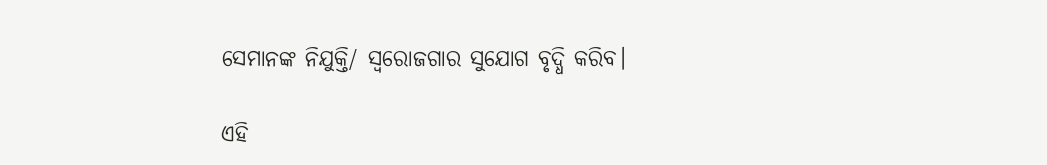ସେମାନଙ୍କ ନିଯୁକ୍ତି/ ସ୍ୱରୋଜଗାର ସୁଯୋଗ ବୃଦ୍ଧି କରିବ।

ଏହି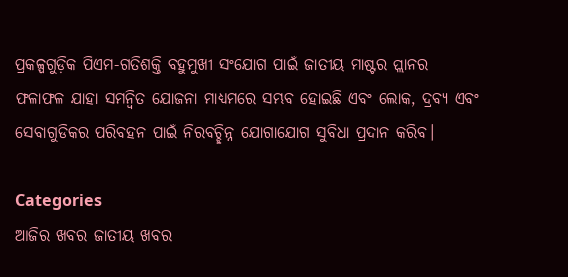ପ୍ରକଳ୍ପଗୁଡ଼ିକ ପିଏମ-ଗତିଶକ୍ତି ବହୁମୁଖୀ ସଂଯୋଗ ପାଇଁ ଜାତୀୟ ମାଷ୍ଟର ପ୍ଲାନର ଫଳାଫଳ ଯାହା ସମନ୍ୱିତ ଯୋଜନା ମାଧ୍ୟମରେ ସମ୍ଭବ ହୋଇଛି ଏବଂ ଲୋକ, ଦ୍ରବ୍ୟ ଏବଂ ସେବାଗୁଡିକର ପରିବହନ ପାଇଁ ନିରବଚ୍ଛିନ୍ନ ଯୋଗାଯୋଗ ସୁବିଧା ପ୍ରଦାନ କରିବ।

Categories
ଆଜିର ଖବର ଜାତୀୟ ଖବର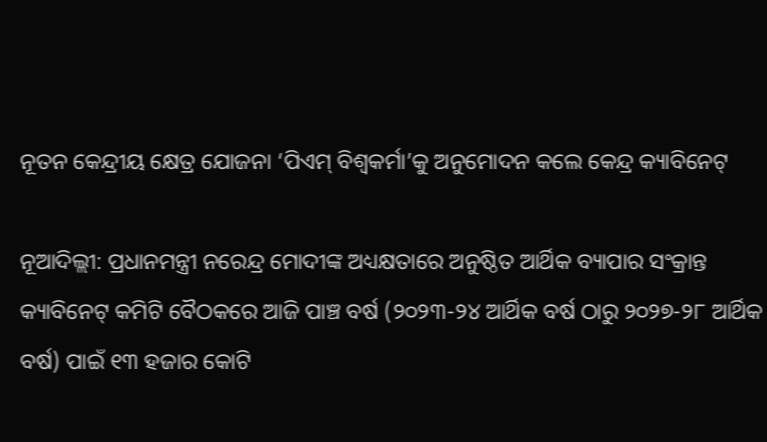ନୂତନ କେନ୍ଦ୍ରୀୟ କ୍ଷେତ୍ର ଯୋଜନା ‘ପିଏମ୍ ବିଶ୍ୱକର୍ମା’କୁ ଅନୁମୋଦନ କଲେ କେନ୍ଦ୍ର କ୍ୟାବିନେଟ୍

ନୂଆଦିଲ୍ଲୀ: ପ୍ରଧାନମନ୍ତ୍ରୀ ନରେନ୍ଦ୍ର ମୋଦୀଙ୍କ ଅଧ୍ୟକ୍ଷତାରେ ଅନୁଷ୍ଠିତ ଆର୍ଥିକ ବ୍ୟାପାର ସଂକ୍ରାନ୍ତ କ୍ୟାବିନେଟ୍ କମିଟି ବୈଠକରେ ଆଜି ପାଞ୍ଚ ବର୍ଷ (୨୦୨୩-୨୪ ଆର୍ଥିକ ବର୍ଷ ଠାରୁ ୨୦୨୭-୨୮ ଆର୍ଥିକ ବର୍ଷ) ପାଇଁ ୧୩ ହଜାର କୋଟି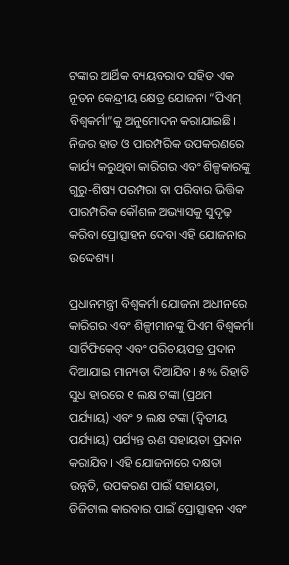ଟଙ୍କାର ଆର୍ଥିକ ବ୍ୟୟବରାଦ ସହିତ ଏକ ନୂତନ କେନ୍ଦ୍ରୀୟ କ୍ଷେତ୍ର ଯୋଜନା “ପିଏମ୍ ବିଶ୍ୱକର୍ମା”କୁ ଅନୁମୋଦନ କରାଯାଇଛି। ନିଜର ହାତ ଓ ପାରମ୍ପରିକ ଉପକରଣରେ କାର୍ଯ୍ୟ କରୁଥିବା କାରିଗର ଏବଂ ଶିଳ୍ପକାରଙ୍କୁ ଗୁରୁ-ଶିଷ୍ୟ ପରମ୍ପରା ବା ପରିବାର ଭିତ୍ତିକ ପାରମ୍ପରିକ କୌଶଳ ଅଭ୍ୟାସକୁ ସୁଦୃଢ଼ କରିବା ପ୍ରୋତ୍ସାହନ ଦେବା ଏହି ଯୋଜନାର ଉଦ୍ଦେଶ୍ୟ।

ପ୍ରଧାନମନ୍ତ୍ରୀ ବିଶ୍ୱକର୍ମା ଯୋଜନା ଅଧୀନରେ କାରିଗର ଏବଂ ଶିଳ୍ପୀମାନଙ୍କୁ ପିଏମ ବିଶ୍ୱକର୍ମା ସାର୍ଟିଫିକେଟ୍ ଏବଂ ପରିଚୟପତ୍ର ପ୍ରଦାନ ଦିଆଯାଇ ମାନ୍ୟତା ଦିଆଯିବ। ୫% ରିହାତି ସୁଧ ହାରରେ ୧ ଲକ୍ଷ ଟଙ୍କା (ପ୍ରଥମ ପର୍ଯ୍ୟାୟ) ଏବଂ ୨ ଲକ୍ଷ ଟଙ୍କା (ଦ୍ୱିତୀୟ ପର୍ଯ୍ୟାୟ) ପର୍ଯ୍ୟନ୍ତ ଋଣ ସହାୟତା ପ୍ରଦାନ କରାଯିବ। ଏହି ଯୋଜନାରେ ଦକ୍ଷତା ଉନ୍ନତି, ଉପକରଣ ପାଇଁ ସହାୟତା, ଡିଜିଟାଲ କାରବାର ପାଇଁ ପ୍ରୋତ୍ସାହନ ଏବଂ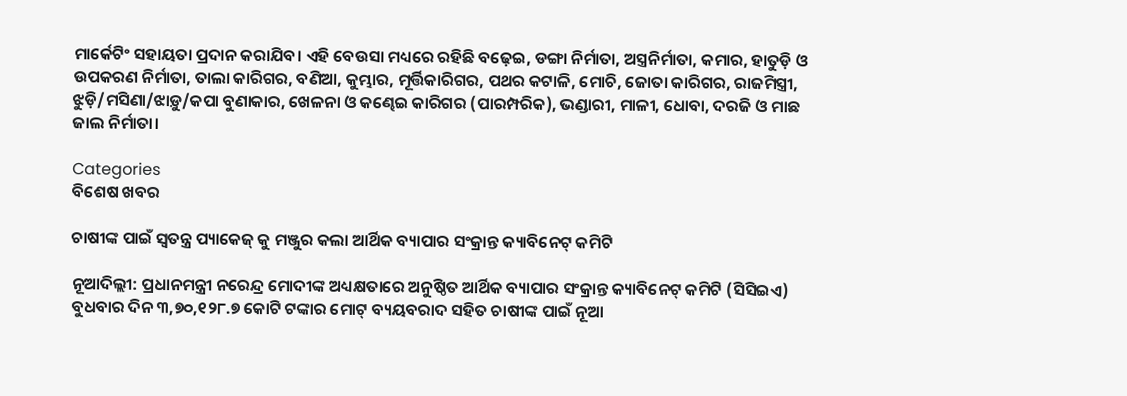ମାର୍କେଟିଂ ସହାୟତା ପ୍ରଦାନ କରାଯିବ। ଏହି ବେଉସା ମଧ୍ୟରେ ରହିଛି ବଢ଼େଇ, ଡଙ୍ଗା ନିର୍ମାତା, ଅସ୍ତ୍ରନିର୍ମାତା, କମାର, ହାତୁଡ଼ି ଓ ଉପକରଣ ନିର୍ମାତା, ତାଲା କାରିଗର, ବଣିଆ, କୁମ୍ଭାର, ମୂର୍ତ୍ତିକାରିଗର, ପଥର କଟାଳି, ମୋଚି, ଜୋତା କାରିଗର, ରାଜମିସ୍ତ୍ରୀ, ଝୁଡ଼ି/ମସିଣା/ଝାଡ଼ୁ/କପା ବୁଣାକାର, ଖେଳନା ଓ କଣ୍ଢେଇ କାରିଗର (ପାରମ୍ପରିକ), ଭଣ୍ଡାରୀ, ମାଳୀ, ଧୋବା, ଦରଜି ଓ ମାଛ ଜାଲ ନିର୍ମାତା।

Categories
ବିଶେଷ ଖବର

ଚାଷୀଙ୍କ ପାଇଁ ସ୍ୱତନ୍ତ୍ର ପ୍ୟାକେଜ୍‌ କୁ ମଞ୍ଜୁର କଲା ଆର୍ଥିକ ବ୍ୟାପାର ସଂକ୍ରାନ୍ତ କ୍ୟାବିନେଟ୍‌ କମିଟି

ନୂଆଦିଲ୍ଲୀ: ପ୍ରଧାନମନ୍ତ୍ରୀ ନରେନ୍ଦ୍ର ମୋଦୀଙ୍କ ଅଧ୍ୟକ୍ଷତାରେ ଅନୁଷ୍ଠିତ ଆର୍ଥିକ ବ୍ୟାପାର ସଂକ୍ରାନ୍ତ କ୍ୟାବିନେଟ୍‌ କମିଟି (ସିସିଇଏ) ବୁଧବାର ଦିନ ୩,୭୦,୧୨୮.୭ କୋଟି ଟଙ୍କାର ମୋଟ୍‌ ବ୍ୟୟବରାଦ ସହିତ ଚାଷୀଙ୍କ ପାଇଁ ନୂଆ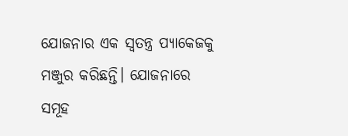ଯୋଜନାର ଏକ ସ୍ୱତନ୍ତ୍ର ପ୍ୟାକେଜକୁ ମଞ୍ଜୁର କରିଛନ୍ତି। ଯୋଜନାରେ ସମୂହ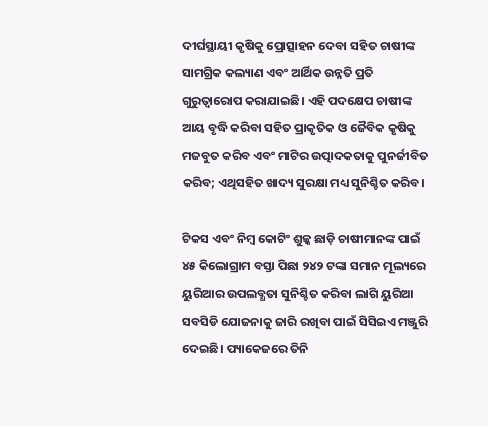ଦୀର୍ଘସ୍ଥାୟୀ କୃଷିକୁ ପ୍ରୋତ୍ସାହନ ଦେବା ସହିତ ଚାଷୀଙ୍କ ସାମଗ୍ରିକ କଲ୍ୟାଣ ଏବଂ ଆର୍ଥିକ ଉନ୍ନତି ପ୍ରତି ଗୁରୁତ୍ୱାରୋପ କରାଯାଇଛି। ଏହି ପଦକ୍ଷେପ ଚାଷୀଙ୍କ ଆୟ ବୃଦ୍ଧି କରିବା ସହିତ ପ୍ରାକୃତିକ ଓ ଜୈବିକ କୃଷିକୁ ମଜବୁତ କରିବ ଏବଂ ମାଟିର ଉତ୍ପାଦକତାକୁ ପୁନର୍ଜୀବିତ କରିବ; ଏଥିସହିତ ଖାଦ୍ୟ ସୁରକ୍ଷା ମଧ୍ୟ ସୁନିଶ୍ଚିତ କରିବ।

ଟିକସ ଏବଂ ନିମ୍ବ କୋଟିଂ ଶୁଳ୍କ ଛାଡ଼ି ଚାଷୀମାନଙ୍କ ପାଇଁ ୪୫ କିଲୋଗ୍ରାମ ବସ୍ତା ପିଛା ୨୪୨ ଟଙ୍କା ସମାନ ମୂଲ୍ୟରେ ୟୁରିଆର ଉପଲବ୍ଧତା ସୁନିଶ୍ଚିତ କରିବା ଲାଗି ୟୁରିଆ ସବସିଡି ଯୋଜନାକୁ ଜାରି ରଖିବା ପାଇଁ ସିସିଇଏ ମଞ୍ଜୁରି ଦେଇଛି। ପ୍ୟାକେଜରେ ତିନି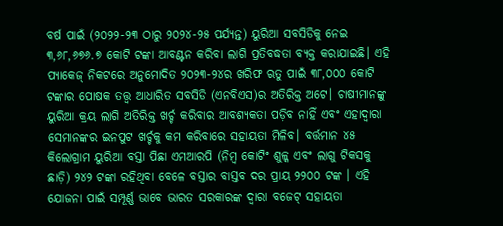ବର୍ଷ ପାଇଁ (୨୦୨୨-୨୩ ଠାରୁ ୨୦୨୪-୨୫ ପର୍ଯ୍ୟନ୍ତ) ୟୁରିଆ ସବସିଡିକୁ ନେଇ ୩,୬୮,୬୭୬.୭ କୋଟି ଟଙ୍କା ଆବଣ୍ଟନ କରିବା ଲାଗି ପ୍ରତିବଦ୍ଧତା ବ୍ୟକ୍ତ କରାଯାଇଛି। ଏହି ପ୍ୟାକେଜ୍‌ ନିକଟରେ ଅନୁମୋଦିତ ୨୦୨୩-୨୪ର ଖରିଫ ଋତୁ ପାଇଁ ୩୮,୦୦୦ କୋଟି ଟଙ୍କାର ପୋଷକ ତତ୍ତ୍ୱ ଆଧାରିତ ସବସିଡି (ଏନବିଏସ)ର ଅତିରିକ୍ତ ଅଟେ। ଚାଷୀମାନଙ୍କୁ ୟୁରିଆ କ୍ରୟ ଲାଗି ଅତିରିକ୍ତ ଖର୍ଚ୍ଚ କରିବାର ଆବଶ୍ୟକତା ପଡ଼ିବ ନାହିଁ ଏବଂ ଏହାଦ୍ୱାରା ସେମାନଙ୍କର ଇନପୁଟ ଖର୍ଚ୍ଚକୁ କମ କରିବାରେ ସହାୟତା ମିଳିବ। ବର୍ତ୍ତମାନ ୪୫ କିଲୋଗ୍ରାମ ୟୁରିଆ ବସ୍ତା ପିଛା ଏମଆରପି (ନିମ୍ବ କୋଟିଂ ଶୁଳ୍କ ଏବଂ ଲାଗୁ ଟିକସକୁ ଛାଡ଼ି) ୨୪୨ ଟଙ୍କା ରହିଥିବା ବେଳେ ବସ୍ତାର ବାସ୍ତବ ଦର ପ୍ରାୟ ୨୨୦୦ ଟଙ୍କ । ଏହି ଯୋଜନା ପାଇଁ ସମ୍ପୂର୍ଣ୍ଣ ଭାବେ ଭାରତ ସରକାରଙ୍କ ଦ୍ୱାରା ବଜେଟ୍‌ ସହାୟତା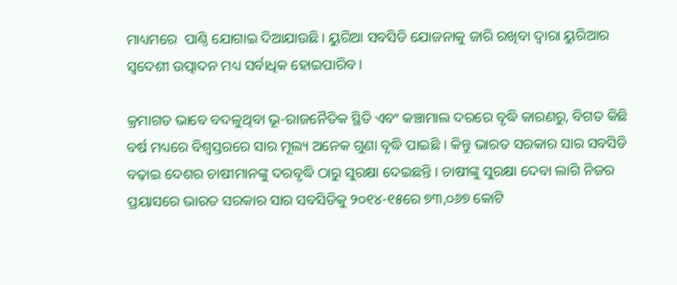ମାଧ୍ୟମରେ  ପାଣ୍ଠି ଯୋଗାଇ ଦିଆଯାଉଛି। ୟୁରିଆ ସବସିଡି ଯୋଜନାକୁ ଜାରି ରଖିବା ଦ୍ୱାରା ୟୁରିଆର ସ୍ୱଦେଶୀ ଉତ୍ପାଦନ ମଧ୍ୟ ସର୍ବାଧିକ ହୋଇପାରିବ।

କ୍ରମାଗତ ଭାବେ ବଦଳୁଥିବା ଭୂ-ରାଜନୈତିକ ସ୍ଥିତି ଏବଂ କଞ୍ଚାମାଲ ଦରରେ ବୃଦ୍ଧି କାରଣରୁ, ବିଗତ କିଛି ବର୍ଷ ମଧ୍ୟରେ ବିଶ୍ୱସ୍ତରରେ ସାର ମୂଲ୍ୟ ଅନେକ ଗୁଣା ବୃଦ୍ଧି ପାଇଛି । କିନ୍ତୁ ଭାରତ ସରକାର ସାର ସବସିଡି ବଢ଼ାଇ ଦେଶର ଚାଷୀମାନଙ୍କୁ ଦରବୃଦ୍ଧି ଠାରୁ ସୁରକ୍ଷା ଦେଇଛନ୍ତି । ଚାଷୀଙ୍କୁ ସୁରକ୍ଷା ଦେବା ଲାଗି ନିଜର ପ୍ରୟାସରେ ଭାରତ ସରକାର ସାର ସବସିଡିକୁ ୨୦୧୪-୧୫ରେ ୭୩,୦୬୭ କୋଟି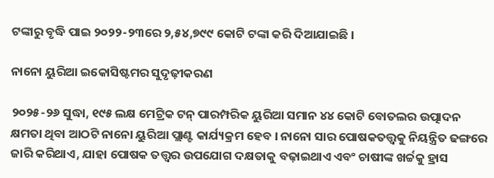ଟଙ୍କାରୁ ବୃଦ୍ଧି ପାଇ ୨୦୨୨-୨୩ରେ ୨,୫୪,୭୯୯ କୋଟି ଟଙ୍କା କରି ଦିଆଯାଇଛି ।

ନାନୋ ୟୁରିଆ ଇକୋସିଷ୍ଟମର ସୁଦୃଢ଼ୀକରଣ

୨୦୨୫-୨୬ ସୁଦ୍ଧା, ୧୯୫ ଲକ୍ଷ ମେଟ୍ରିକ ଟନ୍‌ ପାରମ୍ପରିକ ୟୁରିଆ ସମାନ ୪୪ କୋଟି ବୋତଲର ଉତ୍ପାଦନ କ୍ଷମତା ଥିବା ଆଠଟି ନାନୋ ୟୁରିଆ ପ୍ଲାଣ୍ଟ କାର୍ଯ୍ୟକ୍ରମ ହେବ । ନାନୋ ସାର ପୋଷକତତ୍ତ୍ୱକୁ ନିୟନ୍ତ୍ରିତ ଢଙ୍ଗରେ ଜାରି କରିଥାଏ, ଯାହା ପୋଷକ ତତ୍ତ୍ୱର ଉପଯୋଗ ଦକ୍ଷତାକୁ ବଢ଼ାଇଥାଏ ଏବଂ ଚାଷୀଙ୍କ ଖର୍ଚ୍ଚକୁ ହ୍ରାସ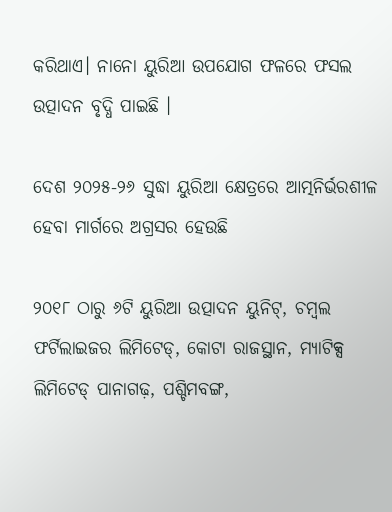କରିଥାଏ। ନାନୋ ୟୁରିଆ ଉପଯୋଗ ଫଳରେ ଫସଲ ଉତ୍ପାଦନ ବୃଦ୍ଧି ପାଇଛି ।

ଦେଶ ୨୦୨୫-୨୬ ସୁଦ୍ଧା ୟୁରିଆ କ୍ଷେତ୍ରରେ ଆତ୍ମନିର୍ଭରଶୀଳ ହେବା ମାର୍ଗରେ ଅଗ୍ରସର ହେଉଛି

୨୦୧୮ ଠାରୁ ୬ଟି ୟୁରିଆ ଉତ୍ପାଦନ ୟୁନିଟ୍‌, ଚମ୍ବଲ ଫର୍ଟିଲାଇଜର ଲିମିଟେଡ୍‌, କୋଟା ରାଜସ୍ଥାନ, ମ୍ୟାଟିକ୍ସ ଲିମିଟେଡ୍‌ ପାନାଗଢ଼, ପଶ୍ଚିମବଙ୍ଗ,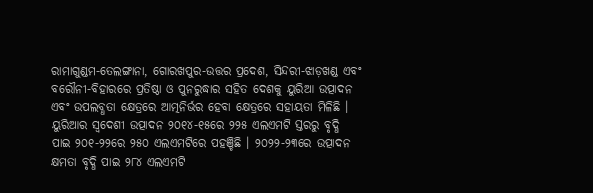ରାମାଗୁଣ୍ଡମ-ତେଲଙ୍ଗାନା, ଗୋରଖପୁର-ଉତ୍ତର ପ୍ରଦେଶ, ସିନ୍ଦରୀ-ଝାଡ଼ଖଣ୍ଡ ଏବଂ ବରୌନୀ-ବିହାରରେ ପ୍ରତିଷ୍ଠା ଓ ପୁନରୁଦ୍ଧାର ସହିତ ଦେଶକୁ ୟୁରିଆ ଉତ୍ପାଦନ ଏବଂ ଉପଲବ୍ଧତା କ୍ଷେତ୍ରରେ ଆତ୍ମନିର୍ଭର ହେବା କ୍ଷେତ୍ରରେ ସହାୟତା ମିଳିଛି । ୟୁରିଆର ସ୍ୱଦେଶୀ ଉତ୍ପାଦନ ୨୦୧୪-୧୫ରେ ୨୨୫ ଏଲଏମଟି ସ୍ତରରୁ ବୃଦ୍ଧି ପାଇ ୨୦୧-୨୨ରେ ୨୫୦ ଏଲଏମଟିରେ ପହଞ୍ଚିଛି । ୨୦୨୨-୨୩ରେ ଉତ୍ପାଦନ କ୍ଷମତା ବୃଦ୍ଧି ପାଇ ୨୮୪ ଏଲଏମଟି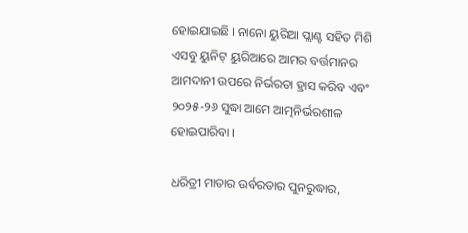ହୋଇଯାଇଛି । ନାନୋ ୟୁରିଆ ପ୍ଲାଣ୍ଟ ସହିତ ମିଶି ଏସବୁ ୟୁନିଟ୍‌ ୟୁରିଆରେ ଆମର ବର୍ତ୍ତମାନର ଆମଦାନୀ ଉପରେ ନିର୍ଭରତା ହ୍ରାସ କରିବ ଏବଂ ୨୦୨୫-୨୬ ସୁଦ୍ଧା ଆମେ ଆତ୍ମନିର୍ଭରଶୀଳ ହୋଇପାରିବା ।

ଧରିତ୍ରୀ ମାତାର ଉର୍ବରତାର ପୁନରୁଦ୍ଧାର,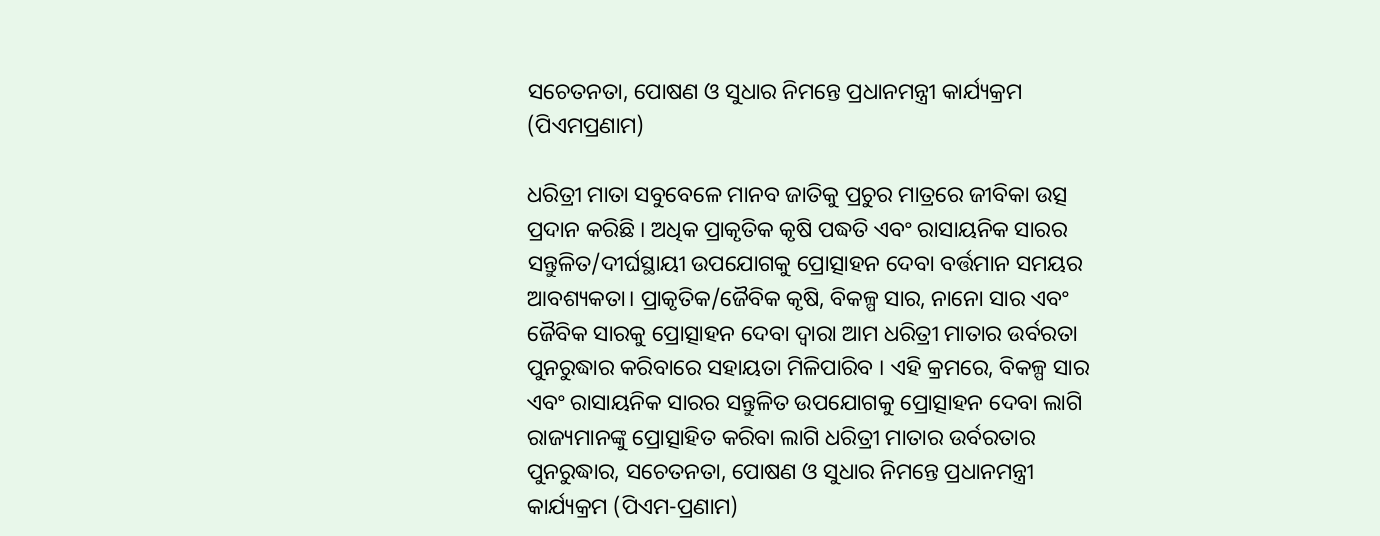ସଚେତନତା, ପୋଷଣ ଓ ସୁଧାର ନିମନ୍ତେ ପ୍ରଧାନମନ୍ତ୍ରୀ କାର୍ଯ୍ୟକ୍ରମ (ପିଏମପ୍ରଣାମ)

ଧରିତ୍ରୀ ମାତା ସବୁବେଳେ ମାନବ ଜାତିକୁ ପ୍ରଚୁର ମାତ୍ରରେ ଜୀବିକା ଉତ୍ସ ପ୍ରଦାନ କରିଛି । ଅଧିକ ପ୍ରାକୃତିକ କୃଷି ପଦ୍ଧତି ଏବଂ ରାସାୟନିକ ସାରର ସନ୍ତୁଳିତ/ଦୀର୍ଘସ୍ଥାୟୀ ଉପଯୋଗକୁ ପ୍ରୋତ୍ସାହନ ଦେବା ବର୍ତ୍ତମାନ ସମୟର ଆବଶ୍ୟକତା। ପ୍ରାକୃତିକ/ଜୈବିକ କୃଷି, ବିକଳ୍ପ ସାର, ନାନୋ ସାର ଏବଂ ଜୈବିକ ସାରକୁ ପ୍ରୋତ୍ସାହନ ଦେବା ଦ୍ୱାରା ଆମ ଧରିତ୍ରୀ ମାତାର ଉର୍ବରତା ପୁନରୁଦ୍ଧାର କରିବାରେ ସହାୟତା ମିଳିପାରିବ । ଏହି କ୍ରମରେ, ବିକଳ୍ପ ସାର ଏବଂ ରାସାୟନିକ ସାରର ସନ୍ତୁଳିତ ଉପଯୋଗକୁ ପ୍ରୋତ୍ସାହନ ଦେବା ଲାଗି ରାଜ୍ୟମାନଙ୍କୁ ପ୍ରୋତ୍ସାହିତ କରିବା ଲାଗି ଧରିତ୍ରୀ ମାତାର ଉର୍ବରତାର ପୁନରୁଦ୍ଧାର, ସଚେତନତା, ପୋଷଣ ଓ ସୁଧାର ନିମନ୍ତେ ପ୍ରଧାନମନ୍ତ୍ରୀ କାର୍ଯ୍ୟକ୍ରମ (ପିଏମ-ପ୍ରଣାମ)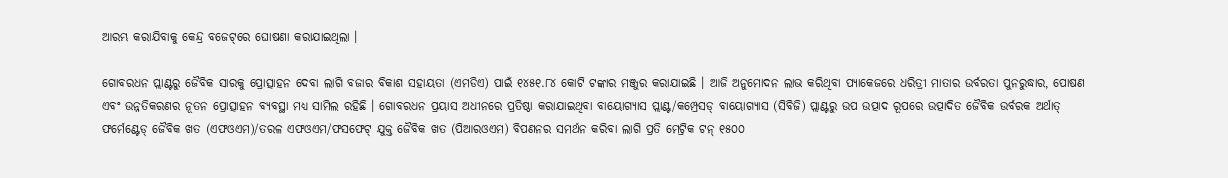ଆରମ୍ଭ କରାଯିବାକୁ କେନ୍ଦ୍ର ବଜେଟ୍‌ରେ ଘୋଷଣା କରାଯାଇଥିଲା ।

ଗୋବରଧନ ପ୍ଲାଣ୍ଟରୁ ଜୈବିକ ସାରକୁ ପ୍ରୋତ୍ସାହନ ଦେବା ଲାଗି ବଜାର ବିକାଶ ସହାୟତା (ଏମଡିଏ) ପାଇଁ ୧୪୫୧.୮୪ କୋଟି ଟଙ୍କାର ମଞ୍ଜୁର କରାଯାଇଛି । ଆଜି ଅନୁମୋଦନ ଲାଭ କରିଥିବା ପ୍ୟାକେଜରେ ଧରିତ୍ରୀ ମାତାର ଉର୍ବରତା ପୁନରୁଦ୍ଧାର, ପୋଷଣ ଏବଂ ଉନ୍ନତିକରଣର ନୂତନ ପ୍ରୋତ୍ସାହନ ବ୍ୟବସ୍ଥା ମଧ୍ୟ ସାମିଲ ରହିଛି । ଗୋବରଧନ ପ୍ରୟାସ ଅଧୀନରେ ପ୍ରତିଷ୍ଠା କରାଯାଇଥିବା ବାୟୋଗ୍ୟାସ ପ୍ଲାଣ୍ଟ/କମ୍ପ୍ରେସଡ୍‌ ବାୟୋଗ୍ୟାସ (ସିବିଜି) ପ୍ଲାଣ୍ଟରୁ ଉପ ଉତ୍ପାଦ ରୂପରେ ଉତ୍ପାଦିତ ଜୈବିକ ଉର୍ବରକ ଅର୍ଥାତ୍‌ ଫର୍ମେଣ୍ଟେଡ୍‌ ଜୈବିକ ଖତ (ଏଫଓଏମ)/ତରଳ ଏଫଓଏମ/ଫସଫେଟ୍‌ ଯୁକ୍ତ ଜୈବିକ ଖତ (ପିଆରଓଏମ) ବିପଣନର ସମର୍ଥନ କରିବା ଲାଗି ପ୍ରତି ମେଟ୍ରିକ ଟନ୍‌ ୧୫୦୦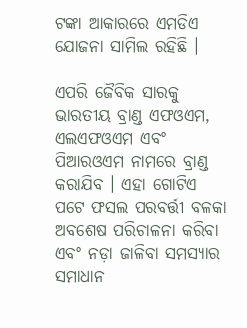ଟଙ୍କା ଆକାରରେ ଏମଡିଏ ଯୋଜନା ସାମିଲ ରହିଛି ।

ଏପରି ଜୈବିକ ସାରକୁ ଭାରତୀୟ ବ୍ରାଣ୍ଡ ଏଫଓଏମ, ଏଲଏଫଓଏମ ଏବଂ ପିଆରଓଏମ ନାମରେ ବ୍ରାଣ୍ଡ କରାଯିବ । ଏହା ଗୋଟିଏ ପଟେ ଫସଲ ପରବର୍ତ୍ତୀ ବଳକା ଅବଶେଷ ପରିଚାଳନା କରିବା ଏବଂ ନଡ଼ା ଜାଳିବା ସମସ୍ୟାର ସମାଧାନ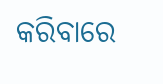କରିବାରେ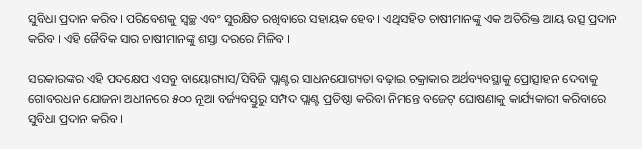ସୁବିଧା ପ୍ରଦାନ କରିବ। ପରିବେଶକୁ ସ୍ୱଚ୍ଛ ଏବଂ ସୁରକ୍ଷିତ ରଖିବାରେ ସହାୟକ ହେବ । ଏଥିସହିତ ଚାଷୀମାନଙ୍କୁ ଏକ ଅତିରିକ୍ତ ଆୟ ଉତ୍ସ ପ୍ରଦାନ କରିବ । ଏହି ଜୈବିକ ସାର ଚାଷୀମାନଙ୍କୁ ଶସ୍ତା ଦରରେ ମିଳିବ ।

ସରକାରଙ୍କର ଏହି ପଦକ୍ଷେପ ଏସବୁ ବାୟୋଗ୍ୟାସ/ସିବିଜି ପ୍ଲାଣ୍ଟର ସାଧନଯୋଗ୍ୟତା ବଢ଼ାଇ ଚକ୍ରାକାର ଅର୍ଥବ୍ୟବସ୍ଥାକୁ ପ୍ରୋତ୍ସାହନ ଦେବାକୁ ଗୋବରଧନ ଯୋଜନା ଅଧୀନରେ ୫୦୦ ନୂଆ ବର୍ଜ୍ୟବସ୍ତୁରୁ ସମ୍ପଦ ପ୍ଲାଣ୍ଟ ପ୍ରତିଷ୍ଠା କରିବା ନିମନ୍ତେ ବଜେଟ୍‌ ଘୋଷଣାକୁ କାର୍ଯ୍ୟକାରୀ କରିବାରେ ସୁବିଧା ପ୍ରଦାନ କରିବ ।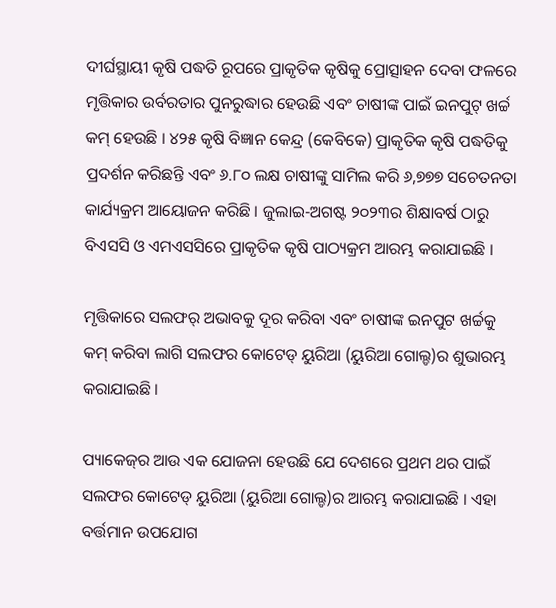ଦୀର୍ଘସ୍ଥାୟୀ କୃଷି ପଦ୍ଧତି ରୂପରେ ପ୍ରାକୃତିକ କୃଷିକୁ ପ୍ରୋତ୍ସାହନ ଦେବା ଫଳରେ ମୃତ୍ତିକାର ଉର୍ବରତାର ପୁନରୁଦ୍ଧାର ହେଉଛି ଏବଂ ଚାଷୀଙ୍କ ପାଇଁ ଇନପୁଟ୍‌ ଖର୍ଚ୍ଚ କମ୍‌ ହେଉଛି । ୪୨୫ କୃଷି ବିଜ୍ଞାନ କେନ୍ଦ୍ର (କେବିକେ) ପ୍ରାକୃତିକ କୃଷି ପଦ୍ଧତିକୁ ପ୍ରଦର୍ଶନ କରିଛନ୍ତି ଏବଂ ୬.୮୦ ଲକ୍ଷ ଚାଷୀଙ୍କୁ ସାମିଲ କରି ୬,୭୭୭ ସଚେତନତା କାର୍ଯ୍ୟକ୍ରମ ଆୟୋଜନ କରିଛି । ଜୁଲାଇ-ଅଗଷ୍ଟ ୨୦୨୩ର ଶିକ୍ଷାବର୍ଷ ଠାରୁ ବିଏସସି ଓ ଏମଏସସିରେ ପ୍ରାକୃତିକ କୃଷି ପାଠ୍ୟକ୍ରମ ଆରମ୍ଭ କରାଯାଇଛି ।

ମୃତ୍ତିକାରେ ସଲଫର୍‌ ଅଭାବକୁ ଦୂର କରିବା ଏବଂ ଚାଷୀଙ୍କ ଇନପୁଟ ଖର୍ଚ୍ଚକୁ କମ୍‌ କରିବା ଲାଗି ସଲଫର କୋଟେଡ୍‌ ୟୁରିଆ (ୟୁରିଆ ଗୋଲ୍ଡ)ର ଶୁଭାରମ୍ଭ କରାଯାଇଛି ।

ପ୍ୟାକେଜ୍‌ର ଆଉ ଏକ ଯୋଜନା ହେଉଛି ଯେ ଦେଶରେ ପ୍ରଥମ ଥର ପାଇଁ ସଲଫର କୋଟେଡ୍‌ ୟୁରିଆ (ୟୁରିଆ ଗୋଲ୍ଡ)ର ଆରମ୍ଭ କରାଯାଇଛି । ଏହା ବର୍ତ୍ତମାନ ଉପଯୋଗ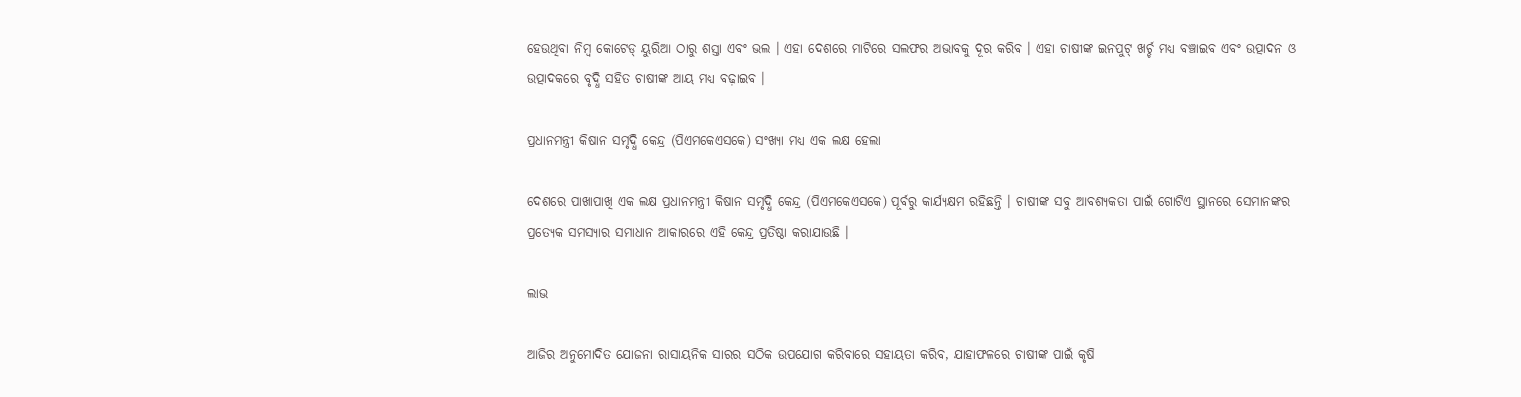ହେଉଥିବା ନିମ୍ବ କୋଟେଡ୍‌ ୟୁରିଆ ଠାରୁ ଶସ୍ତା ଏବଂ ଭଲ । ଏହା ଦେଶରେ ମାଟିରେ ସଲଫର ଅଭାବକୁ ଦୂର କରିବ । ଏହା ଚାଷୀଙ୍କ ଇନପୁଟ୍‌ ଖର୍ଚ୍ଚ ମଧ୍ୟ ବଞ୍ଚାଇବ ଏବଂ ଉତ୍ପାଦନ ଓ ଉତ୍ପାଦକରେ ବୃଦ୍ଧି ସହିତ ଚାଷୀଙ୍କ ଆୟ ମଧ୍ୟ ବଢ଼ାଇବ ।

ପ୍ରଧାନମନ୍ତ୍ରୀ କିଷାନ ସମୃଦ୍ଧି କେନ୍ଦ୍ର (ପିଏମକେଏସକେ) ସଂଖ୍ୟା ମଧ୍ୟ ଏକ ଲକ୍ଷ ହେଲା

ଦେଶରେ ପାଖାପାଖି ଏକ ଲକ୍ଷ ପ୍ରଧାନମନ୍ତ୍ରୀ କିଷାନ ସମୃଦ୍ଧି କେନ୍ଦ୍ର (ପିଏମକେଏସକେ) ପୂର୍ବରୁ କାର୍ଯ୍ୟକ୍ଷମ ରହିଛନ୍ତି । ଚାଷୀଙ୍କ ସବୁ ଆବଶ୍ୟକତା ପାଇଁ ଗୋଟିଏ ସ୍ଥାନରେ ସେମାନଙ୍କର ପ୍ରତ୍ୟେକ ସମସ୍ୟାର ସମାଧାନ ଆକାରରେ ଏହି କେନ୍ଦ୍ର ପ୍ରତିଷ୍ଠା କରାଯାଉଛି ।

ଲାଭ

ଆଜିର ଅନୁମୋଦିତ ଯୋଜନା ରାସାୟନିକ ସାରର ସଠିକ ଉପଯୋଗ କରିବାରେ ସହାୟତା କରିବ, ଯାହାଫଳରେ ଚାଷୀଙ୍କ ପାଇଁ କୃଷି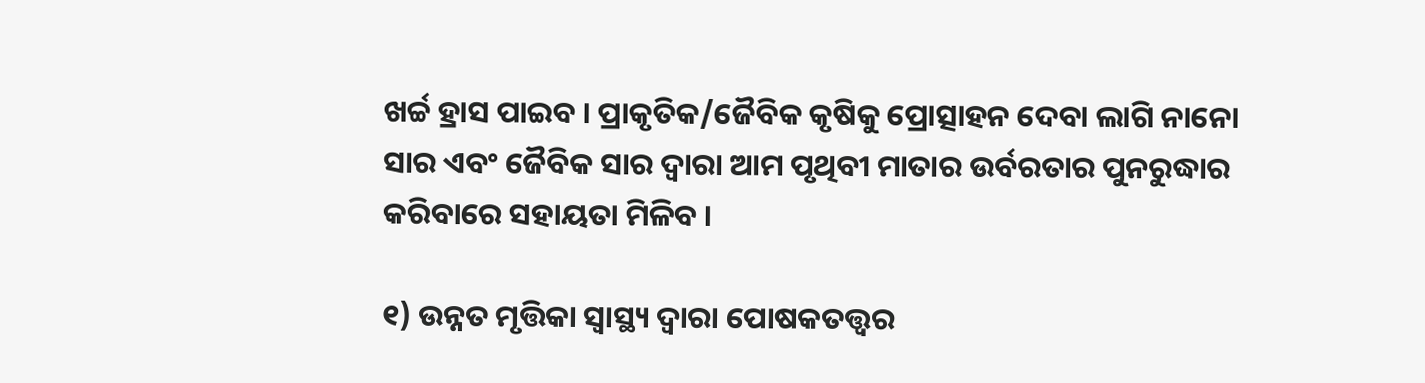ଖର୍ଚ୍ଚ ହ୍ରାସ ପାଇବ । ପ୍ରାକୃତିକ/ଜୈବିକ କୃଷିକୁ ପ୍ରୋତ୍ସାହନ ଦେବା ଲାଗି ନାନୋ ସାର ଏବଂ ଜୈବିକ ସାର ଦ୍ୱାରା ଆମ ପୃଥିବୀ ମାତାର ଉର୍ବରତାର ପୁନରୁଦ୍ଧାର କରିବାରେ ସହାୟତା ମିଳିବ ।

୧) ଉନ୍ନତ ମୃତ୍ତିକା ସ୍ୱାସ୍ଥ୍ୟ ଦ୍ୱାରା ପୋଷକତତ୍ତ୍ୱର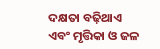ଦକ୍ଷତା ବଢ଼ିଥାଏ ଏବଂ ମୃତ୍ତିକା ଓ ଜଳ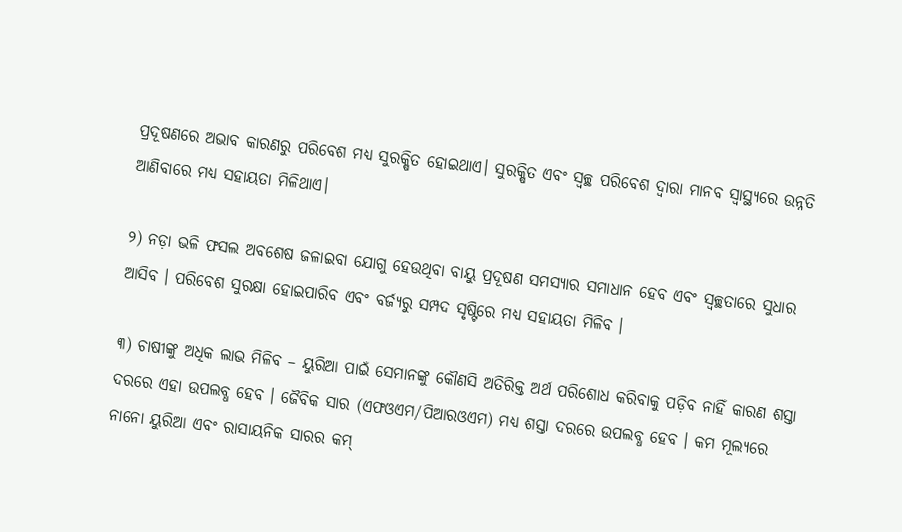ପ୍ରଦୂଷଣରେ ଅଭାବ କାରଣରୁ ପରିବେଶ ମଧ୍ୟ ସୁରକ୍ଷିତ ହୋଇଥାଏ। ସୁରକ୍ଷିତ ଏବଂ ସ୍ୱଚ୍ଛ ପରିବେଶ ଦ୍ୱାରା ମାନବ ସ୍ୱାସ୍ଥ୍ୟରେ ଉନ୍ନତି ଆଣିବାରେ ମଧ୍ୟ ସହାୟତା ମିଳିଥାଏ।

୨) ନଡ଼ା ଭଳି ଫସଲ ଅବଶେଷ ଜଳାଇବା ଯୋଗୁ ହେଉଥିବା ବାୟୁ ପ୍ରଦୂଷଣ ସମସ୍ୟାର ସମାଧାନ ହେବ ଏବଂ ସ୍ୱଚ୍ଛତାରେ ସୁଧାର ଆସିବ । ପରିବେଶ ସୁରକ୍ଷା ହୋଇପାରିବ ଏବଂ ବର୍ଜ୍ୟରୁ ସମ୍ପଦ ସୃଷ୍ଟିରେ ମଧ୍ୟ ସହାୟତା ମିଳିବ ।

୩) ଚାଷୀଙ୍କୁ ଅଧିକ ଲାଭ ମିଳିବ – ୟୁରିଆ ପାଇଁ ସେମାନଙ୍କୁ କୌଣସି ଅତିରିକ୍ତ ଅର୍ଥ ପରିଶୋଧ କରିବାକୁ ପଡ଼ିବ ନାହିଁ କାରଣ ଶସ୍ତା ଦରରେ ଏହା ଉପଲବ୍ଧ ହେବ । ଜୈବିକ ସାର (ଏଫଓଏମ/ପିଆରଓଏମ) ମଧ୍ୟ ଶସ୍ତା ଦରରେ ଉପଲବ୍ଧ ହେବ । କମ ମୂଲ୍ୟରେ ନାନୋ ୟୁରିଆ ଏବଂ ରାସାୟନିକ ସାରର କମ୍‌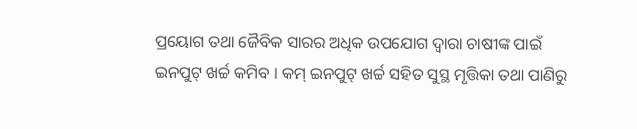ପ୍ରୟୋଗ ତଥା ଜୈବିକ ସାରର ଅଧିକ ଉପଯୋଗ ଦ୍ୱାରା ଚାଷୀଙ୍କ ପାଇଁ ଇନପୁଟ୍‌ ଖର୍ଚ୍ଚ କମିବ । କମ୍‌ ଇନପୁଟ୍‌ ଖର୍ଚ୍ଚ ସହିତ ସୁସ୍ଥ ମୃତ୍ତିକା ତଥା ପାଣିରୁ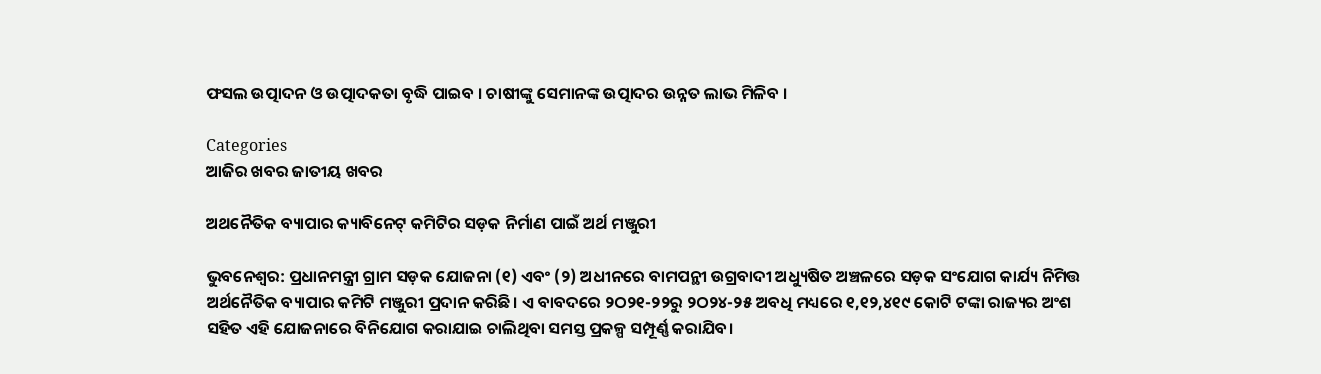ଫସଲ ଉତ୍ପାଦନ ଓ ଉତ୍ପାଦକତା ବୃଦ୍ଧି ପାଇବ । ଚାଷୀଙ୍କୁ ସେମାନଙ୍କ ଉତ୍ପାଦର ଉନ୍ନତ ଲାଭ ମିଳିବ ।

Categories
ଆଜିର ଖବର ଜାତୀୟ ଖବର

ଅଥନୈତିକ ବ୍ୟାପାର କ୍ୟାବିନେଟ୍ କମିଟିର ସଡ଼କ ନିର୍ମାଣ ପାଇଁ ଅର୍ଥ ମଞ୍ଜୁରୀ

ଭୁବନେଶ୍ୱର: ପ୍ରଧାନମନ୍ତ୍ରୀ ଗ୍ରାମ ସଡ଼କ ଯୋଜନା (୧) ଏବଂ (୨) ଅଧୀନରେ ବାମପନ୍ଥୀ ଉଗ୍ରବାଦୀ ଅଧ୍ୟୁଷିତ ଅଞ୍ଚଳରେ ସଡ଼କ ସଂଯୋଗ କାର୍ଯ୍ୟ ନିମିତ୍ତ ଅର୍ଥନୈତିକ ବ୍ୟାପାର କମିଟି ମଞ୍ଜୁରୀ ପ୍ରଦାନ କରିଛି। ଏ ବାବଦରେ ୨ଠ୨୧-୨୨ରୁ ୨ଠ୨୪-୨୫ ଅବଧି ମଧ୍ୟରେ ୧,୧୨,୪୧୯ କୋଟି ଟଙ୍କା ରାଜ୍ୟର ଅଂଶ ସହିତ ଏହି ଯୋଜନାରେ ବିନିଯୋଗ କରାଯାଇ ଚାଲିଥିବା ସମସ୍ତ ପ୍ରକଳ୍ପ ସମ୍ପୂର୍ଣ୍ଣ କରାଯିବ।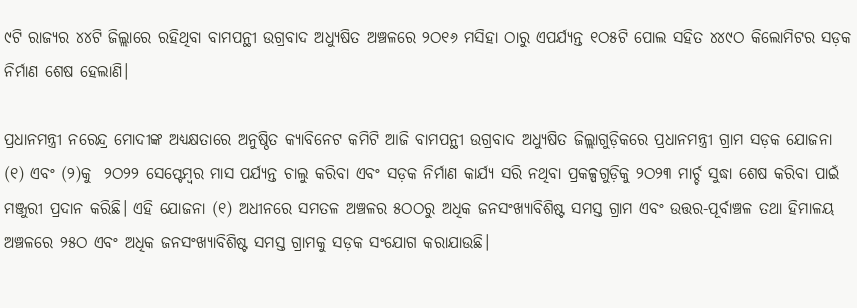୯ଟି ରାଜ୍ୟର ୪୪ଟି ଜିଲ୍ଲାରେ ରହିଥିବା ବାମପନ୍ଥୀ ଉଗ୍ରବାଦ ଅଧ୍ୟୁଷିତ ଅଞ୍ଚଳରେ ୨ଠ୧୬ ମସିହା ଠାରୁ ଏପର୍ଯ୍ୟନ୍ତ ୧ଠ୫ଟି ପୋଲ ସହିତ ୪୪୯ଠ କିଲୋମିଟର ସଡ଼କ ନିର୍ମାଣ ଶେଷ ହେଲାଣି।

ପ୍ରଧାନମନ୍ତ୍ରୀ ନରେନ୍ଦ୍ର ମୋଦୀଙ୍କ ଅଧ୍ୟକ୍ଷତାରେ ଅନୁଷ୍ଠିତ କ୍ୟାବିନେଟ କମିଟି ଆଜି ବାମପନ୍ଥୀ ଉଗ୍ରବାଦ ଅଧ୍ୟୁଷିତ ଜିଲ୍ଲାଗୁଡ଼ିକରେ ପ୍ରଧାନମନ୍ତ୍ରୀ ଗ୍ରାମ ସଡ଼କ ଯୋଜନା (୧) ଏବଂ (୨)କୁ  ୨ଠ୨୨ ସେପ୍ଟେମ୍ବର ମାସ ପର୍ଯ୍ୟନ୍ତ ଚାଲୁ କରିବା ଏବଂ ସଡ଼କ ନିର୍ମାଣ କାର୍ଯ୍ୟ ସରି ନଥିବା ପ୍ରକଳ୍ପଗୁଡ଼ିକୁ ୨ଠ୨୩ ମାର୍ଚ୍ଚ ସୁଦ୍ଧା ଶେଷ କରିବା ପାଇଁ ମଞ୍ଜୁରୀ ପ୍ରଦାନ କରିଛି। ଏହି ଯୋଜନା (୧) ଅଧୀନରେ ସମତଳ ଅଞ୍ଚଳର ୫ଠଠରୁ ଅଧିକ ଜନସଂଖ୍ୟାବିଶିଷ୍ଟ ସମସ୍ତ ଗ୍ରାମ ଏବଂ ଉତ୍ତର-ପୂର୍ବାଞ୍ଚଳ ତଥା ହିମାଳୟ ଅଞ୍ଚଳରେ ୨୫ଠ ଏବଂ ଅଧିକ ଜନସଂଖ୍ୟାବିଶିଷ୍ଟ ସମସ୍ତ ଗ୍ରାମକୁ ସଡ଼କ ସଂଯୋଗ କରାଯାଉଛି।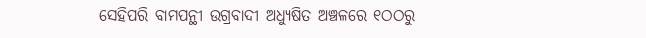ସେହିପରି ବାମପନ୍ଥୀ ଉଗ୍ରବାଦୀ ଅଧ୍ୟୁଷିତ ଅଞ୍ଚଳରେ ୧ଠଠରୁ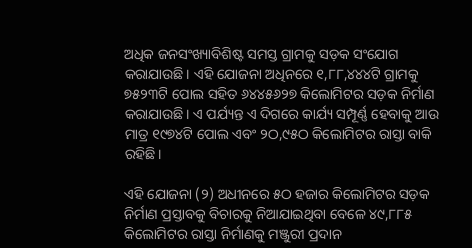ଅଧିକ ଜନସଂଖ୍ୟାବିଶିଷ୍ଟ ସମସ୍ତ ଗ୍ରାମକୁ ସଡ଼କ ସଂଯୋଗ କରାଯାଉଛି। ଏହି ଯୋଜନା ଅଧିନରେ ୧,୮୮,୪୪୪ଟି ଗ୍ରାମକୁ ୭୫୨୩ଟି ପୋଲ ସହିତ ୬୪୪୫୬୨୭ କିଲୋମିଟର ସଡ଼କ ନିର୍ମାଣ କରାଯାଉଛି। ଏ ପର୍ଯ୍ୟନ୍ତ ଏ ଦିଗରେ କାର୍ଯ୍ୟ ସମ୍ପୂର୍ଣ୍ଣ ହେବାକୁ ଆଉ ମାତ୍ର ୧୯୭୪ଟି ପୋଲ ଏବଂ ୨ଠ,୯୫ଠ କିଲୋମିଟର ରାସ୍ତା ବାକି ରହିଛି।

ଏହି ଯୋଜନା (୨) ଅଧୀନରେ ୫ଠ ହଜାର କିଲୋମିଟର ସଡ଼କ ନିର୍ମାଣ ପ୍ରସ୍ତାବକୁ ବିଚାରକୁ ନିଆଯାଇଥିବା ବେଳେ ୪୯,୮୮୫ କିଲୋମିଟର ରାସ୍ତା ନିର୍ମାଣକୁ ମଞ୍ଜୁରୀ ପ୍ରଦାନ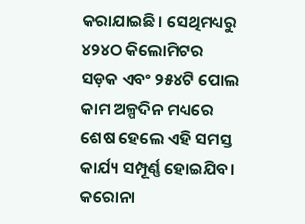କରାଯାଇଛି। ସେଥିମଧ୍ୟରୁ ୪୨୪ଠ କିଲୋମିଟର ସଡ଼କ ଏବଂ ୨୫୪ଟି ପୋଲ କାମ ଅଳ୍ପଦିନ ମଧ୍ୟରେ ଶେଷ ହେଲେ ଏହି ସମସ୍ତ କାର୍ଯ୍ୟ ସମ୍ପୂର୍ଣ୍ଣ ହୋଇଯିବ। କରୋନା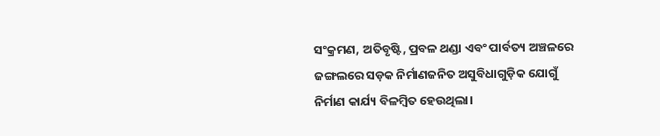ସଂକ୍ରମଣ, ଅତିବୃଷ୍ଟି, ପ୍ରବଳ ଥଣ୍ଡା ଏବଂ ପାର୍ବତ୍ୟ ଅଞ୍ଚଳରେ ଜଙ୍ଗଲରେ ସଡ଼କ ନିର୍ମାଣଜନିତ ଅସୁବିଧାଗୁଡ଼ିକ ଯୋଗୁଁ ନିର୍ମାଣ କାର୍ଯ୍ୟ ବିଳମ୍ବିତ ହେଉଥିଲା।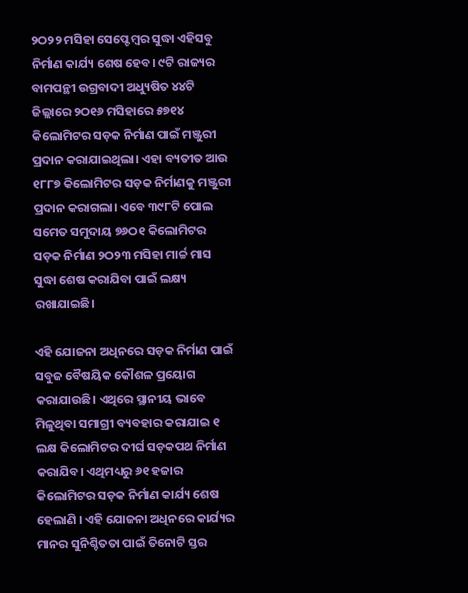୨ଠ୨୨ ମସିହା ସେପ୍ଟେମ୍ବର ସୁଦ୍ଧା ଏହିସବୁ ନିର୍ମାଣ କାର୍ଯ୍ୟ ଶେଷ ହେବ। ୯ଟି ରାଜ୍ୟର ବାମପନ୍ଥୀ ଉଗ୍ରବାଦୀ ଅଧ୍ୟୁଷିତ ୪୪ଟି ଜିଲ୍ଲାରେ ୨ଠ୧୬ ମସିହାରେ ୫୭୧୪ କିଲୋମିଟର ସଡ଼କ ନିର୍ମାଣ ପାଇଁ ମଞ୍ଜୁରୀ ପ୍ରଦାନ କରାଯାଇଥିଲା। ଏହା ବ୍ୟତୀତ ଆଉ ୧୮୮୭ କିଲୋମିଟର ସଡ଼କ ନିର୍ମାଣକୁ ମଞ୍ଜୁରୀ ପ୍ରଦାନ କରାଗଲା। ଏବେ ୩୯୮ଟି ପୋଲ ସମେତ ସମୁଦାୟ ୭୬ଠ୧ କିଲୋମିଟର ସଡ଼କ ନିର୍ମାଣ ୨ଠ୨୩ ମସିହା ମାର୍ଚ୍ଚ ମାସ ସୁଦ୍ଧା ଶେଷ କରାଯିବା ପାଇଁ ଲକ୍ଷ୍ୟ ରଖାଯାଇଛି।

ଏହି ଯୋଜନା ଅଧିନରେ ସଡ଼କ ନିର୍ମାଣ ପାଇଁ ସବୁଜ ବୈଷୟିକ କୌଶଳ ପ୍ରୟୋଗ କରାଯାଉଛି। ଏଥିରେ ସ୍ଥାନୀୟ ଭାବେ ମିଳୁଥିବା ସମାଗ୍ରୀ ବ୍ୟବହାର କରାଯାଇ ୧ ଲକ୍ଷ କିଲୋମିଟର ଦୀର୍ଘ ସଡ଼କପଥ ନିର୍ମାଣ କରାଯିବ। ଏଥିମଧ୍ୟରୁ ୬୧ ହଜାର କିଲୋମିଟର ସଡ଼କ ନିର୍ମାଣ କାର୍ଯ୍ୟ ଶେଷ ହେଲାଣି । ଏହି ଯୋଜନା ଅଧିନରେ କାର୍ଯ୍ୟର ମାନର ସୁନିଶ୍ଚିତତା ପାଇଁ ତିନୋଟି ସ୍ତର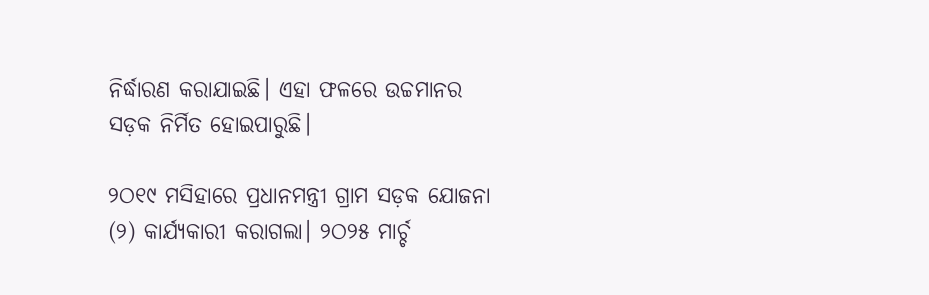ନିର୍ଦ୍ଧାରଣ କରାଯାଇଛି। ଏହା ଫଳରେ ଉଚ୍ଚମାନର ସଡ଼କ ନିର୍ମିତ ହୋଇପାରୁଛି।

୨ଠ୧୯ ମସିହାରେ ପ୍ରଧାନମନ୍ତ୍ରୀ ଗ୍ରାମ ସଡ଼କ ଯୋଜନା (୨) କାର୍ଯ୍ୟକାରୀ କରାଗଲା। ୨ଠ୨୫ ମାର୍ଚ୍ଚ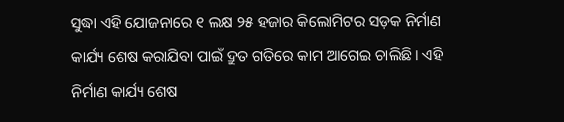ସୁଦ୍ଧା ଏହି ଯୋଜନାରେ ୧ ଲକ୍ଷ ୨୫ ହଜାର କିଲୋମିଟର ସଡ଼କ ନିର୍ମାଣ କାର୍ଯ୍ୟ ଶେଷ କରାଯିବା ପାଇଁ ଦ୍ରୁତ ଗତିରେ କାମ ଆଗେଇ ଚାଲିଛି। ଏହି ନିର୍ମାଣ କାର୍ଯ୍ୟ ଶେଷ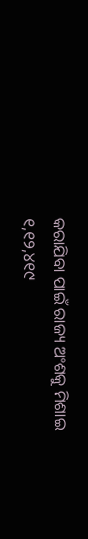କରାଯିବା ପାଇଁ ରାଜ୍ୟ ଅଂଶକୁ ମିଶାଇ ୧,୧୨,୪୧୯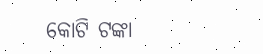କୋଟି ଟଙ୍କା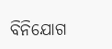ବିନିଯୋଗ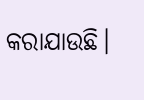କରାଯାଉଛି।